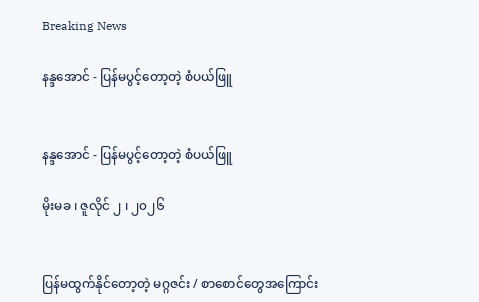Breaking News

နန္ဒအောင် - ပြန်မပွင့်တော့တဲ့ စံပယ်ဖြူ


နန္ဒအောင် - ပြန်မပွင့်တော့တဲ့ စံပယ်ဖြူ

မိုးမခ ၊ ဇူလိုင် ၂ ၊ ၂၀၂၆


ပြန်မထွက်နိုင်တော့တဲ့ မဂ္ဂဇင်း / စာစောင်တွေအကြောင်း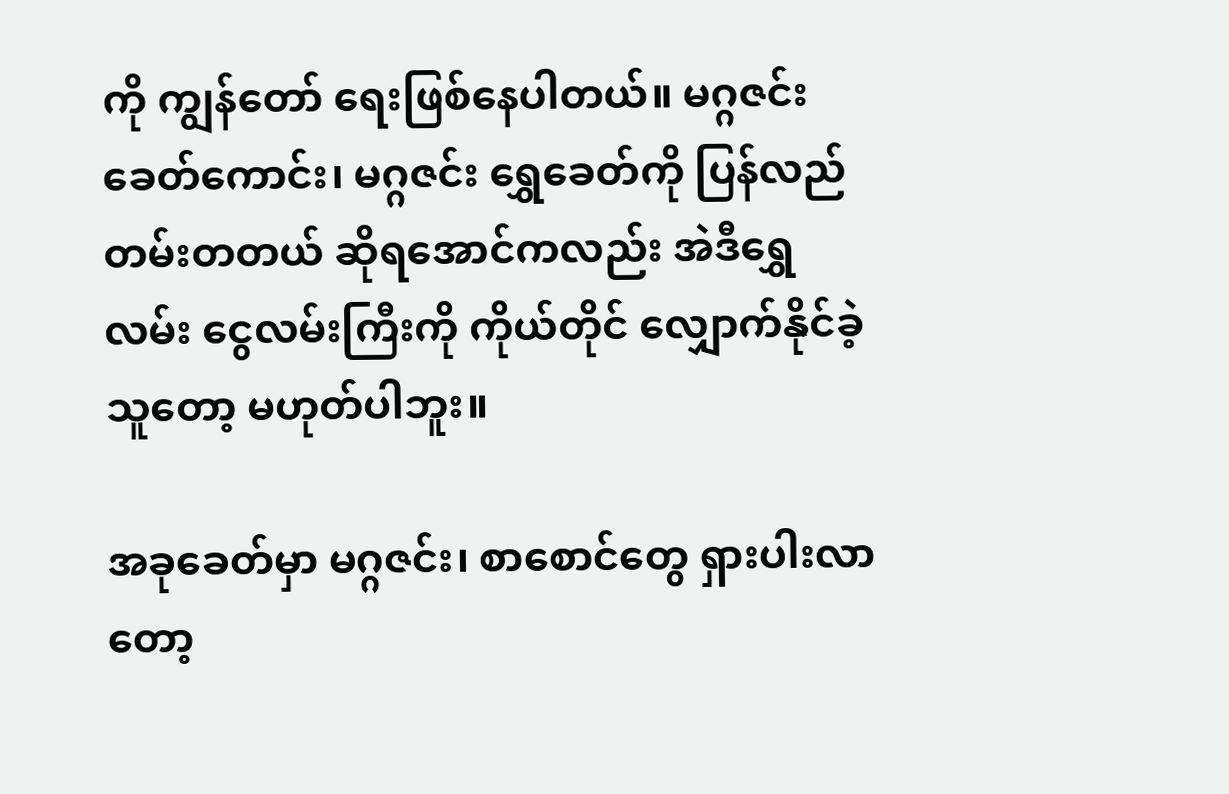ကို ကျွန်တော် ရေးဖြစ်နေပါတယ်။ မဂ္ဂဇင်း ခေတ်ကောင်း၊ မဂ္ဂဇင်း ရွှေခေတ်ကို ပြန်လည် တမ်းတတယ် ဆိုရအောင်ကလည်း အဲဒီရွှေလမ်း ငွေလမ်းကြီးကို ကိုယ်တိုင် လျှောက်နိုင်ခဲ့သူတော့ မဟုတ်ပါဘူး။

အခုခေတ်မှာ မဂ္ဂဇင်း၊ စာစောင်တွေ ရှားပါးလာတော့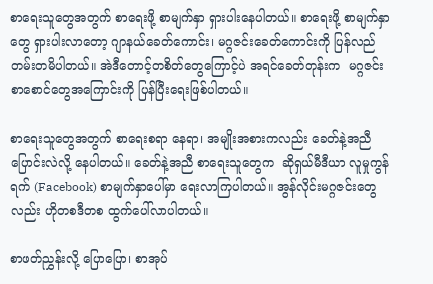စာရေးသူတွေအတွက် စာရေးဖို့ စာမျက်နှာ ရှားပါးနေပါတယ်။ စာရေးဖို့ စာမျက်နှာတွေ ရှားပါးလာတော့ ဂျာနယ်ခေတ်ကောင်း၊ မဂ္ဂဇင်းခေတ်ကောင်းကို ပြန်လည်တမ်းတမိပါတယ်။ အဲဒီတောင့်တစိတ်တွေကြောင့်ပဲ အရင်ခေတ်တုန်းက  မဂ္ဂဇင်း စာစောင်တွေအကြောင်းကို ပြန်ပြီးရေးဖြစ်ပါတယ်။

စာရေးသူတွေအတွက် စာရေးစရာ နေရာ၊ အမျိုးအစားကလည်း ခေတ်နဲ့အညီ ပြောင်းလဲလို့ နေပါတယ်။ ခေတ်နဲ့အညီ စာရေးသူတွေက  ဆိုရှယ်မီဒီယာ လူမှုကွန်ရက် (Facebook) စာမျက်နှာပေါ်မှာ ရေးလာကြပါတယ်။ အွန်လိုင်းမဂ္ဂဇင်းတွေလည်း ဟိုတစဒီတစ ထွက်ပေါ်လာပါတယ်။

စာဖတ်ညွှန်းလို့ ပြောပြော၊ စာအုပ်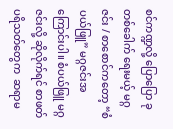စင်ကဏ္ဍလို့ ပြောပြော ခုတစ်ခေါက် ရေးမယ့် မဂ္ဂဇင်း / စာစောင်ကတော့ “စံပယ်ဖြူ” မဂ္ဂဇင်းအကြောင်းပါ။ စံပယ်ဖြူ မဂ္ဂဇင်းလို့ ဆိုလိုက်ရင် စာဖတ်ပရိသတ်တွေက  ဆရာမ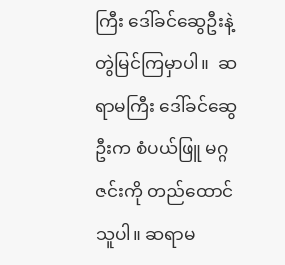ကြီး ဒေါ်ခင်ဆွေဦးနဲ့ တွဲမြင်ကြမှာပါ။  ဆရာမကြီး ဒေါ်ခင်ဆွေဦးက စံပယ်ဖြူ မဂ္ဂဇင်းကို တည်ထောင်သူပါ။ ‌ဆရာမ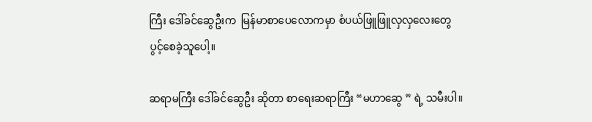ကြီး ဒေါ်ခင်ဆွေဦးက  မြန်မာစာပေလောကမှာ စံပယ်ဖြူဖြူလှလှလေးတွေ ပွင့်စေခဲ့သူပေါ့။

ဆရာမကြီး ဒေါ်ခင်ဆွေဦး ဆိုတာ စာရေးဆရာကြီး “မဟာဆွေ ” ရဲ့ သမီးပါ။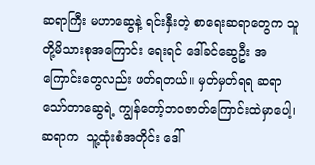ဆရာကြီး မဟာဆွေနဲ့ ရင်းနှီးတဲ့ စာရေးဆရာတွေက သူတို့မိသားစုအကြောင်း ရေးရင် ဒေါ်ခင်ဆွေဦး အကြောင်းတွေလည်း ဖတ်ရတယ်။ မှတ်မှတ်ရရ ဆရာ သော်တာဆွေရဲ့ ကျွန်တော့်ဘဝဇာတ်ကြောင်းထဲမှာပေါ့၊  ဆရာက  သူ့ထုံးစံအတိုင်း ဒေါ်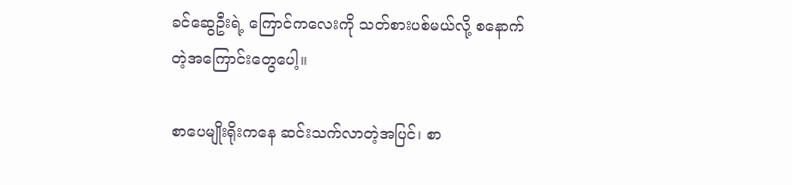ခင်ဆွေဦးရဲ့ ကြောင်ကလေးကို သတ်စားပစ်မယ်လို့ စနောက်တဲ့အကြောင်းတွေပေါ့။

စာပေမျိုးရိုးကနေ ဆင်းသက်လာတဲ့အပြင်၊ စာ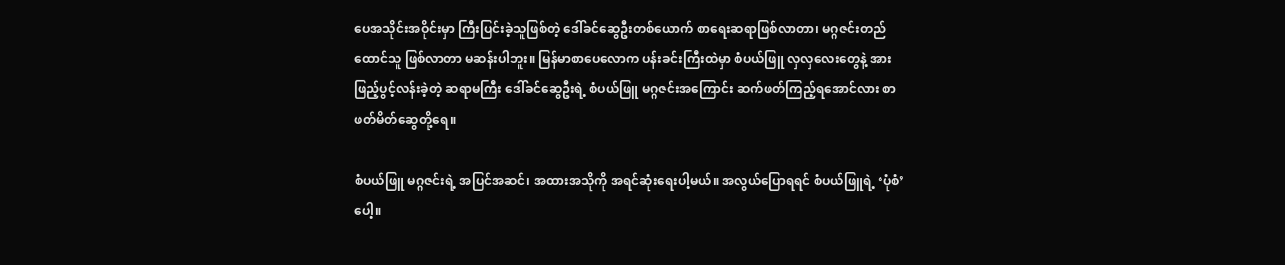ပေအသိုင်းအဝိုင်းမှာ ကြီးပြင်းခဲ့သူဖြစ်တဲ့ ဒေါ်ခင်ဆွေဦးတစ်ယောက် စာရေးဆရာဖြစ်လာတာ၊ မဂ္ဂဇင်းတည်ထောင်သူ ဖြစ်လာတာ မဆန်းပါဘူး။ မြန်မာစာပေလောက ပန်းခင်းကြီးထဲမှာ စံပယ်ဖြူ လှလှလေးတွေနဲ့ အားဖြည့်ပွင့်လန်းခဲ့တဲ့ ဆရာမကြီး ဒေါ်ခင်ဆွေဦးရဲ့ စံပယ်ဖြူ မဂ္ဂဇင်းအကြောင်း ဆက်ဖတ်ကြည့်ရအောင်လား စာဖတ်မိတ်ဆွေတို့ရေ။

စံပယ်ဖြူ မဂ္ဂဇင်းရဲ့ အပြင်အဆင်၊ အထားအသိုကို အရင်ဆုံးရေးပါ့မယ်။ အလွယ်ပြောရရင် စံပယ်ဖြူရဲ့ ‘ပုံစံ’ ပေါ့။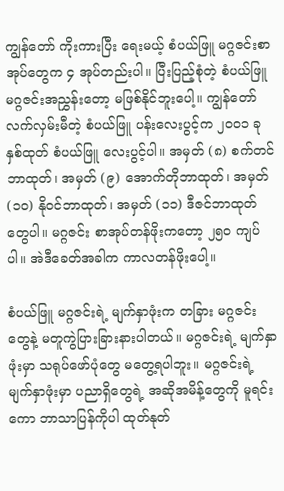ကျွန်တော် ကိုးကားပြီး ရေးမယ့် စံပယ်ဖြူ မဂ္ဂဇင်းစာအုပ်တွေက ၄ အုပ်တည်းပါ။ ပြီးပြည့်စုံတဲ့ စံပယ်ဖြူမဂ္ဂဇင်းအညွှန်းတော့ မဖြစ်နိုင်ဘူးပေါ့။ ကျွန်တော် လက်လှမ်းမီတဲ့ စံပယ်ဖြူ ပန်းလေးပွင့်က ၂၀၀၁ ခုနှစ်ထုတ် စံပယ်ဖြူ လေးပွင့်ပါ။ အမှတ် (၈) စက်တင်ဘာထုတ်၊ အမှတ် (၉) အောက်တိုဘာထုတ်၊ အမှတ် (၁၀) နိုဝင်ဘာထုတ်၊ အမှတ် (၁၁) ဒီဇင်ဘာထုတ်တွေပါ။ မဂ္ဂဇင်း စာအုပ်တန်ဖိုးကတော့ ၂၅၀ ကျပ်ပါ။ အဲဒီခေတ်အခါက ကာလတန်ဖိုးပေါ့။

စံပယ်ဖြူ မဂ္ဂဇင်းရဲ့ မျက်နှာဖုံးက တခြား မဂ္ဂဇင်းတွေနဲ့ မတူကွဲပြားခြားနားပါတယ်။ မဂ္ဂဇင်းရဲ့ မျက်နှာဖုံးမှာ သရုပ်ဖော်ပုံတွေ မတွေ့ရပါဘူး။ မဂ္ဂဇင်းရဲ့ မျက်နှာဖုံးမှာ ပညာရှိတွေရဲ့ အဆိုအမိန့်တွေကို မူရင်းကော ဘာသာပြန်ကိုပါ ထုတ်နုတ်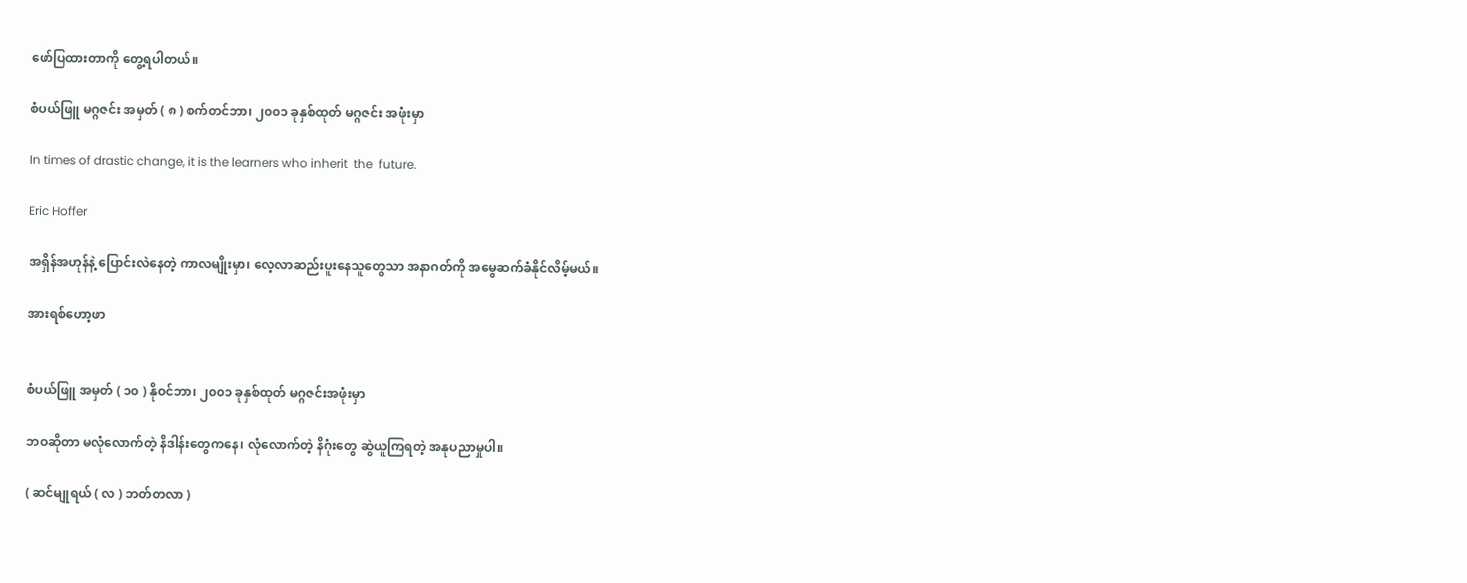ဖော်ပြထားတာကို တွေ့ရပါတယ်။

စံပယ်ဖြူ မဂ္ဂဇင်း အမှတ် ( ၈ ) စက်တင်ဘာ၊ ၂၀၀၁ ခုနှစ်ထုတ် မဂ္ဂဇင်း အဖုံးမှာ

In times of drastic change, it is the learners who inherit  the  future.

Eric Hoffer

အရှိန်အဟုန်နဲ့ ပြောင်းလဲနေတဲ့ ကာလမျိုးမှာ၊ လေ့လာဆည်းပူးနေသူတွေသာ အနာဂတ်ကို အ‌မွေဆက်ခံနိုင်လိမ့်မယ်။

အားရစ်ဟော့ဖာ


စံပယ်ဖြူ အမှတ် ( ၁၀ ) နိုဝင်ဘာ၊ ၂၀၀၁ ခုနှစ်ထုတ် မဂ္ဂဇင်းအဖုံးမှာ

ဘဝဆိုတာ မလုံလောက်တဲ့ နိဒါန်းတွေကနေ၊ လုံလောက်တဲ့ နိဂုံးတွေ ဆွဲယူကြရတဲ့ အနုပညာမှုပါ။

( ဆင်မျုရယ် ( လ ) ဘတ်တလာ )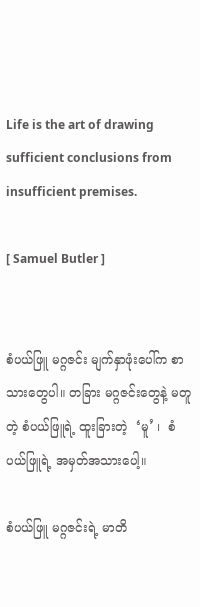Life is the art of drawing sufficient conclusions from insufficient premises.

[ Samuel Butler ]


စံပယ်ဖြူ မဂ္ဂဇင်း မျက်နှာဖုံးပေါ်က စာသားတွေပါ။ တခြား မဂ္ဂဇင်းတွေနဲ့ မတူတဲ့ စံပယ်ဖြူရဲ့ ထူးခြားတဲ့  ‘မူ’ ၊  စံပယ်ဖြူရဲ့ အမှတ်အသားပေါ့။

စံပယ်ဖြူ မဂ္ဂဇင်းရဲ့ မာတိ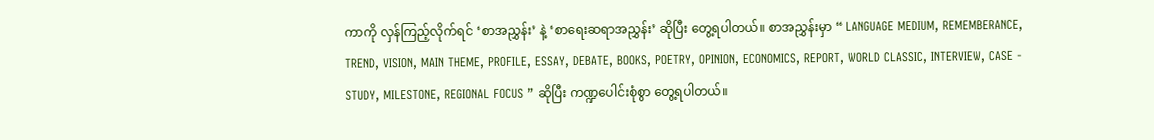ကာကို လှန်ကြည့်လိုက်ရင် ‘စာအညွှန်း’ နဲ့ ‘စာရေးဆရာအညွှန်း’ ဆိုပြီး တွေ့ရပါတယ်။ စာအညွှန်းမှာ “ LANGUAGE MEDIUM, REMEMBERANCE, TREND, VISION, MAIN THEME, PROFILE, ESSAY, DEBATE, BOOKS, POETRY, OPINION, ECONOMICS, REPORT, WORLD CLASSIC, INTERVIEW, CASE - STUDY, MILESTONE, REGIONAL FOCUS ” ဆိုပြီး ကဏ္ဍပေါင်းစုံစွာ တွေ့ရပါတယ်။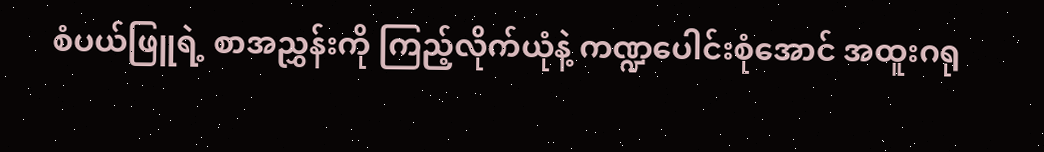စံပယ်ဖြူရဲ့ စာအညွှန်းကို ကြည့်လိုက်ယုံနဲ့ ကဏ္ဍပေါင်းစုံအောင် အထူးဂရု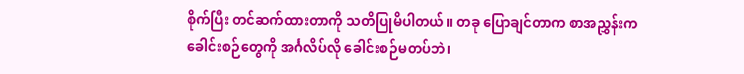စိုက်ပြီး တင်ဆက်ထားတာကို သတိပြုမိပါတယ်။ တခု ပြောချင်တာက စာအညွှန်းက ခေါင်းစဉ်တွေကို အင်္ဂလိပ်လို ခေါင်းစဉ်မတပ်ဘဲ၊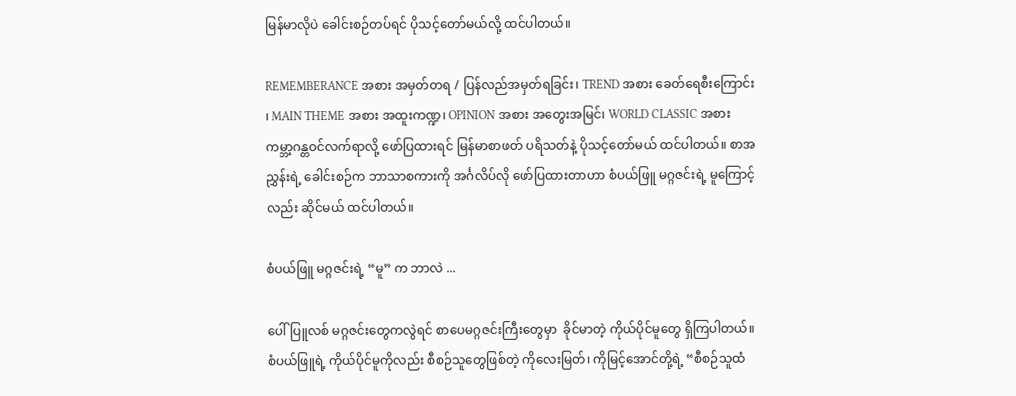မြန်မာလိုပဲ ခေါင်းစဉ်တပ်ရင် ပိုသင့်တော်မယ်လို့ ထင်ပါတယ်။

REMEMBERANCE အစား အမှတ်တရ / ပြန်လည်အမှတ်ရခြင်း၊ TREND အစား ခေတ်ရေစီးကြောင်း ၊ MAIN THEME အစား အထူးကဏ္ဍ၊ OPINION အစား အတွေးအမြင်၊ WORLD CLASSIC အစား ကမ္ဘာ့ဂန္တဝင်လက်ရာလို့ ဖော်ပြထားရင် မြန်မာစာဖတ် ပရိသတ်နဲ့ ပိုသင့်တော်မယ် ထင်ပါတယ်။ စာအညွှန်းရဲ့ ခေါင်းစဉ်က ဘာသာစကားကို အင်္ဂလိပ်လို ဖော်ပြထားတာဟာ စံပယ်ဖြူ မဂ္ဂဇင်းရဲ့ မူကြောင့်လည်း ဆိုင်မယ် ထင်ပါတယ်။

စံပယ်ဖြူ မဂ္ဂဇင်းရဲ့ “မူ” က ဘာလဲ ...

ပေါ်ပြူလစ် မဂ္ဂဇင်းတွေကလွဲရင် စာပေမဂ္ဂဇင်းကြီးတွေမှာ  ခိုင်မာတဲ့ ကိုယ်ပိုင်မူတွေ ရှိကြပါတယ်။ စံပယ်ဖြူရဲ့ ကိုယ်ပိုင်မူကိုလည်း စီစဉ်သူတွေဖြစ်တဲ့ ကိုလေးမြတ်၊ ကိုမြင့်အောင်တို့ရဲ့ “စီစဉ်သူထံ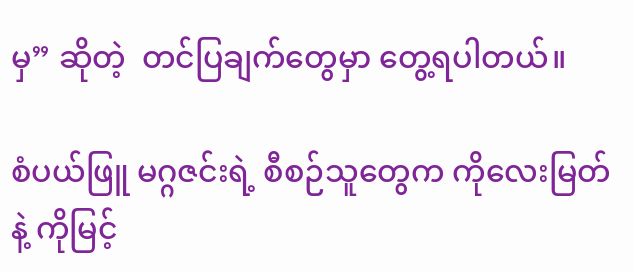မှ” ဆိုတဲ့  တင်ပြချက်တွေမှာ တွေ့ရပါတယ်။

စံပယ်ဖြူ မဂ္ဂဇင်းရဲ့ စီစဉ်သူတွေက ကိုလေးမြတ်နဲ့ ကိုမြင့်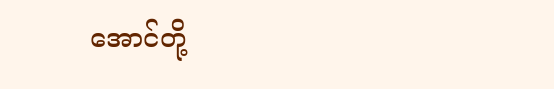အောင်တို့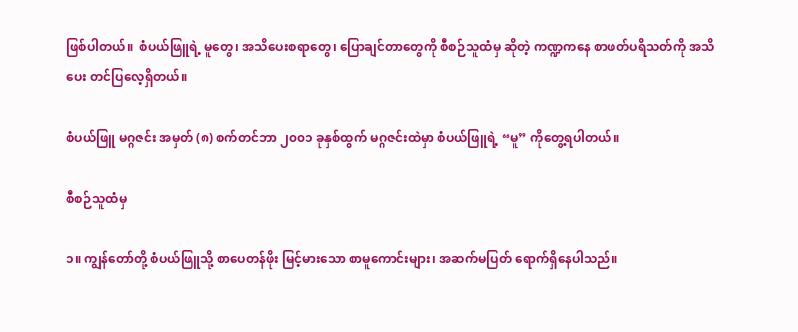ဖြစ်ပါတယ်။  စံပယ်ဖြူရဲ့ မူတွေ၊ အသိပေးစရာတွေ၊ ပြောချင်တာတွေကို စီစဉ်သူထံမှ ဆိုတဲ့ ကဏ္ဍကနေ စာဖတ်ပရိသတ်ကို အသိပေး တင်ပြလေ့ရှိတယ်။

စံပယ်ဖြူ မဂ္ဂဇင်း အမှတ် (၈) စက်တင်ဘာ ၂၀၀၁ ခုနှစ်ထွက် မဂ္ဂဇင်းထဲမှာ စံပယ်ဖြူရဲ့ “မူ” ကိုတွေ့ရပါတယ်။

စီစဉ်သူထံမှ

၁။ ကျွန်တော်တို့ စံပယ်ဖြူသို့ စာပေတန်ဖိုး မြင့်မားသော စာမူကောင်းများ၊ အဆက်မပြတ် ရောက်ရှိနေပါသည်။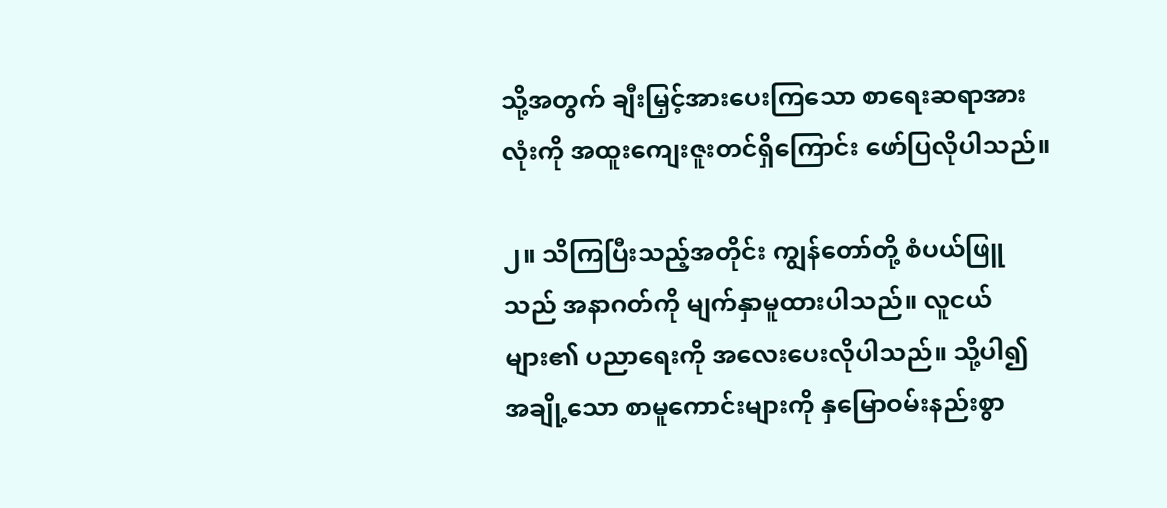သို့အတွက် ချီးမြှင့်အားပေးကြသော စာရေးဆရာအားလုံးကို အထူးကျေးဇူးတင်ရှိကြောင်း ဖော်ပြလိုပါသည်။

၂။ သိကြပြီးသည့်အတိုင်း ကျွန်တော်တို့ စံပယ်ဖြူသည် အနာဂတ်ကို မျက်နှာမူထားပါသည်။ လူငယ်များ၏ ပညာရေးကို အလေးပေးလိုပါသည်။ သို့ပါ၍ အချို့သော စာမူကောင်းများကို နှမြောဝမ်းနည်းစွာ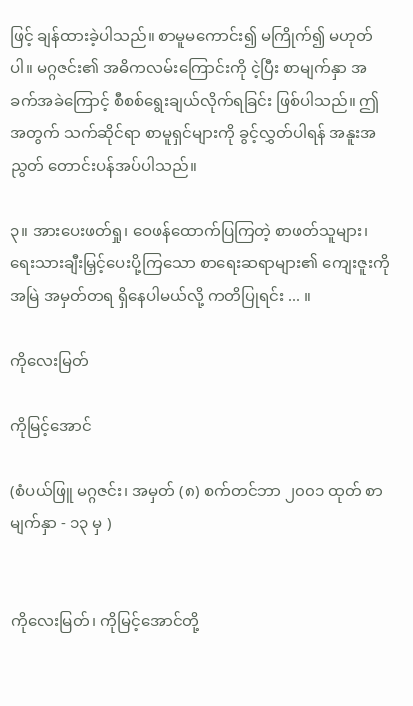ဖြင့် ချန်ထားခဲ့ပါသည်။ စာမူမကောင်း၍ မကြိုက်၍ မဟုတ်ပါ။ မဂ္ဂဇင်း၏ အဓိကလမ်းကြောင်းကို ငဲ့ပြီး စာမျက်နှာ အခက်အခဲကြောင့် စီစစ်ရွေးချယ်လိုက်ရခြင်း ဖြစ်ပါသည်။ ဤအတွက် သက်ဆိုင်ရာ စာမူရှင်များကို ခွင့်လွှတ်ပါရန် အနူးအညွတ် တောင်းပန်အပ်ပါသည်။

၃။ အားပေးဖတ်ရှု၊ ဝေဖန်ထောက်ပြကြတဲ့ စာဖတ်သူများ၊ ရေးသားချီးမြှင့်ပေးပို့ကြသော စာရေးဆရာများ၏ ကျေးဇူးကို အမြဲ အမှတ်တရ ရှိနေပါမယ်လို့ ကတိပြုရင်း ... ။

ကိုလေးမြတ်

ကိုမြင့်အောင်

(စံပယ်ဖြူ မဂ္ဂဇင်း၊ အမှတ် (၈) စက်တင်ဘာ ၂၀၀၁ ထုတ် စာမျက်နှာ - ၁၃ မှ )


ကိုလေးမြတ်၊ ကိုမြင့်အောင်တို့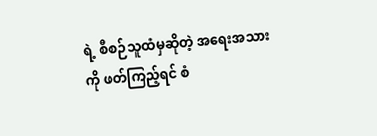ရဲ့ စီစဉ်သူထံမှဆိုတဲ့ အရေးအသားကို ဖတ်ကြည့်ရင် စံ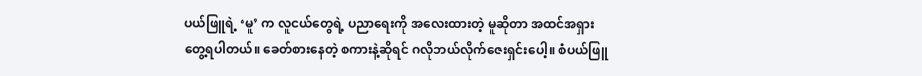ပယ်ဖြူရဲ့ ‘မူ’ က လူငယ်တွေရဲ့ ပညာရေးကို အလေးထားတဲ့ မူဆိုတာ အထင်အရှားတွေ့ရပါတယ်။ ခေတ်စားနေတဲ့ စကားနဲ့ဆိုရင် ဂလိုဘယ်လိုက်ဇေးရှင်းပေါ့။ စံပယ်ဖြူ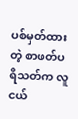ပစ်မှတ်ထားတဲ့ စာဖတ်ပရိသတ်က လူငယ်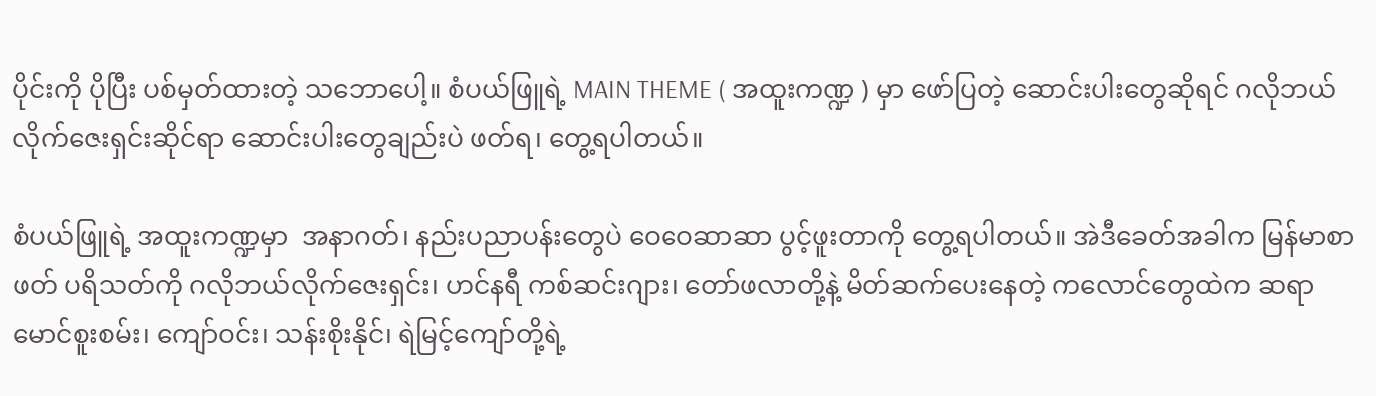ပိုင်းကို ပိုပြီး ပစ်မှတ်ထားတဲ့ သဘောပေါ့။ စံပယ်ဖြူရဲ့ MAIN THEME ( အထူးကဏ္ဍ ) မှာ ဖော်ပြတဲ့ ဆောင်းပါးတွေဆိုရင် ဂလိုဘယ်လိုက်ဇေးရှင်းဆိုင်ရာ ဆောင်းပါးတွေချည်းပဲ ဖတ်ရ၊ တွေ့ရပါတယ်။

စံပယ်ဖြူရဲ့ အထူးကဏ္ဍမှာ  အနာဂတ်၊ နည်းပညာပန်းတွေပဲ ဝေဝေဆာဆာ ပွင့်ဖူးတာကို တွေ့ရပါတယ်။ အဲဒီခေတ်အခါက မြန်မာစာဖတ် ပရိသတ်ကို ဂလိုဘယ်လိုက်ဇေးရှင်း၊ ဟင်နရီ ကစ်ဆင်းဂျား၊ တော်ဖလာတို့နဲ့ မိတ်ဆက်ပေး‌နေတဲ့ ကလောင်တွေထဲက ဆရာ မောင်စူးစမ်း၊ ကျော်ဝင်း၊ သန်းစိုးနိုင်၊ ရဲမြင့်ကျော်တို့ရဲ့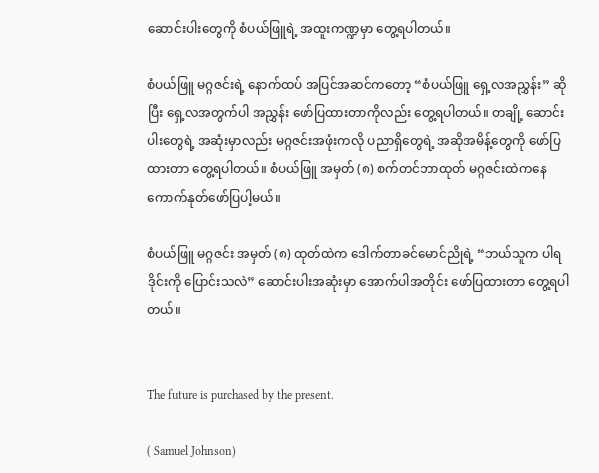ဆောင်းပါးတွေကို စံပယ်ဖြူရဲ့ အထူးကဏ္ဍမှာ တွေ့ရပါတယ်။

စံပယ်ဖြူ မဂ္ဂဇင်းရဲ့ နောက်ထပ် အပြင်အဆင်ကတော့ “စံပယ်ဖြူ ရှေ့လအညွှန်း” ဆိုပြီး ရှေ့လအတွက်ပါ အညွှန်း ဖော်ပြထားတာကိုလည်း တွေ့ရပါတယ်။ တချို့ ဆောင်းပါးတွေရဲ့ အဆုံးမှာလည်း မဂ္ဂဇင်းအဖုံးကလို ပညာရှိတွေရဲ့ အဆိုအမိန့်တွေကို ဖော်ပြထားတာ တွေ့ရပါတယ်။ စံပယ်ဖြူ အမှတ် (၈) စက်တင်ဘာထုတ် မဂ္ဂဇင်းထဲကနေ ကောက်နုတ်ဖော်ပြပါ့မယ်။

စံပယ်ဖြူ မဂ္ဂဇင်း အမှတ် (၈) ထုတ်ထဲက ဒေါက်တာခင်မောင်ညိုရဲ့ “ဘယ်သူက ပါရဒိုင်းကို ပြောင်းသလဲ” ဆောင်းပါးအဆုံးမှာ အောက်ပါအတိုင်း ဖော်ပြထားတာ တွေ့ရပါတယ်။


The future is purchased by the present.

( Samuel Johnson)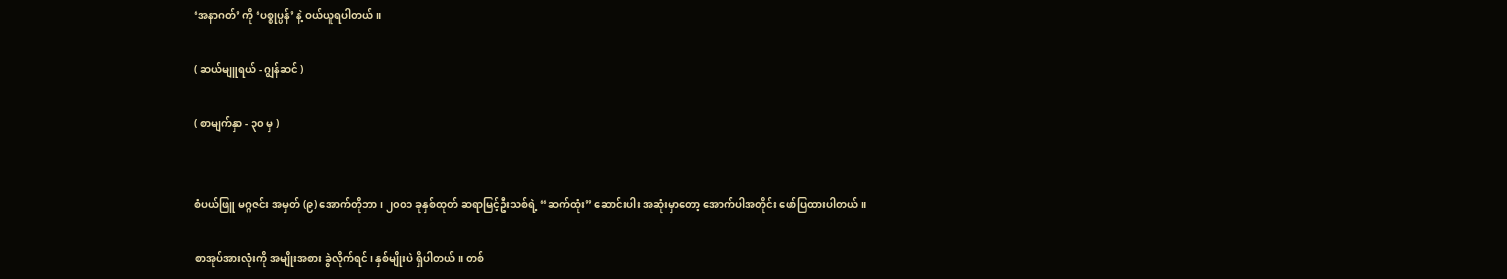‘အနာဂတ်’ ကို ‘ပစ္စုပ္ပန်’ နဲ့ ဝယ်ယူရပါတယ်။

( ဆယ်မျူရယ် - ဂျွန်ဆင် )

( စာမျက်နှာ - ၃၀ မှ )


စံပယ်ဖြူ မဂ္ဂဇင်း အမှတ် (၉) အောက်တိုဘာ၊ ၂၀၀၁ ခုနှစ်ထုတ် ဆရာမြင့်ဦးသစ်ရဲ့ “ဆက်ထုံး” ဆောင်းပါး အဆုံးမှာတော့ အောက်ပါအတိုင်း ဖော်ပြထားပါတယ်။

စာအုပ်အားလုံးကို အမျိုးအစား ခွဲလိုက်ရင်၊ နှစ်မျိုးပဲ ရှိပါတယ်။ တစ်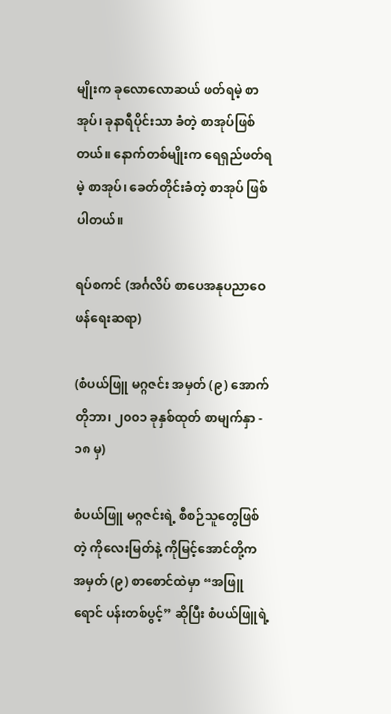မျိုးက ခုလောလောဆယ် ဖတ်ရမဲ့ စာအုပ်၊ ခုနာရီပိုင်းသာ ခံတဲ့ စာအုပ်ဖြစ်တယ်။ နောက်တစ်မျိုးက ရေရှည်ဖတ်ရမဲ့ စာအုပ်၊ ခေတ်တိုင်းခံတဲ့ စာအုပ် ဖြစ်ပါတယ်။

ရပ်စကင် (အင်္ဂလိပ် စာပေအနုပညာဝေဖန်ရေးဆရာ)

(စံပယ်ဖြူ မဂ္ဂဇင်း အမှတ် (၉) အောက်တိုဘာ၊ ၂၀၀၁ ခုနှစ်ထုတ် စာမျက်နှာ - ၁၈ မှ)

စံပယ်ဖြူ မဂ္ဂဇင်းရဲ့ စီစဉ်သူတွေဖြစ်တဲ့ ကိုလေးမြတ်နဲ့ ကိုမြင့်အောင်တို့က အမှတ် (၉) စာစောင်ထဲမှာ “အဖြူရောင် ပန်းတစ်ပွင့်” ဆိုပြီး စံပယ်ဖြူရဲ့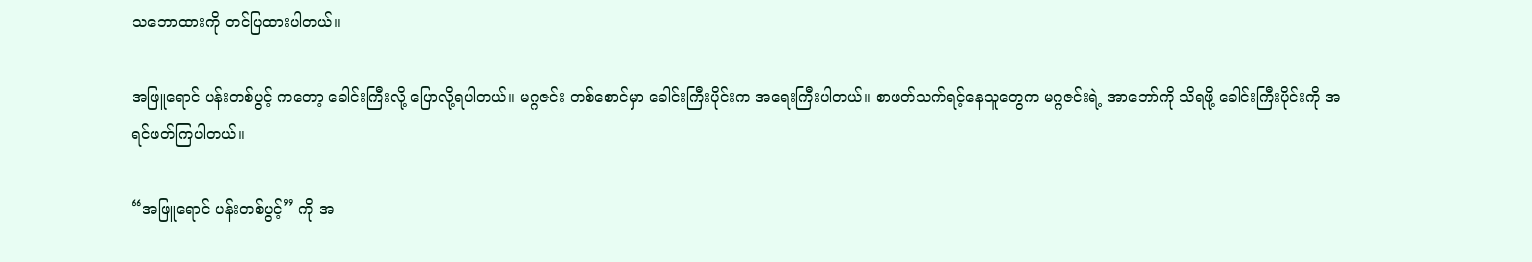သဘောထားကို တင်ပြထားပါတယ်။

အဖြူရောင် ပန်းတစ်ပွင့် ကတော့ ခေါင်းကြီးလို့ ပြောလို့ရပါတယ်။ မဂ္ဂဇင်း တစ်စောင်မှာ ခေါင်းကြီးပိုင်းက အရေးကြီးပါတယ်။ စာဖတ်သက်ရင့်နေသူတွေက မဂ္ဂဇင်းရဲ့ အာဘော်ကို သိရဖို့ ခေါင်းကြီးပိုင်းကို အရင်ဖတ်ကြပါတယ်။

“အဖြူရောင် ပန်းတစ်ပွင့်” ကို အ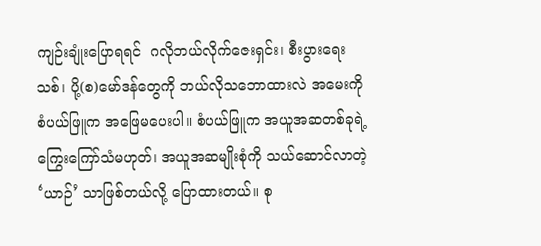ကျဉ်းချုံးပြောရရင်  ဂလိုဘယ်လိုက်ဇေးရှင်း၊ စီးပွားရေးသစ်၊ ပို့(စ)မော်ဒန်တွေကို ဘယ်လိုသဘောထားလဲ အမေးကို စံပယ်ဖြူက အဖြေမပေးပါ။ စံပယ်ဖြူက အယူအဆတစ်ခုရဲ့ ကြွေးကြော်သံမဟုတ်၊ အယူအဆမျိုးစုံကို သယ်ဆောင်လာတဲ့ ‘ယာဉ်’ သာဖြစ်တယ်လို့ ပြောထားတယ်။ စု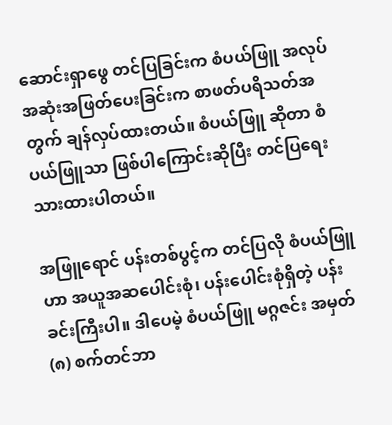ဆောင်းရှာဖွေ တင်ပြခြင်းက စံပယ်ဖြူ အလုပ် အဆုံးအဖြတ်ပေးခြင်းက စာဖတ်ပရိသတ်အတွက် ချန်လှပ်ထားတယ်။ စံပယ်ဖြူ ဆိုတာ စံပယ်ဖြူသာ ဖြစ်ပါကြောင်းဆိုပြီး တင်ပြရေးသားထားပါတယ်။

အဖြူရောင် ပန်းတစ်ပွင့်က တင်ပြလို စံပယ်ဖြူဟာ အယူအဆပေါင်းစုံ၊ ပန်းပေါင်းစုံရှိတဲ့ ပန်းခင်းကြီးပါ။ ဒါပေမဲ့ စံပယ်ဖြူ မဂ္ဂဇင်း အမှတ် (၈) စက်တင်ဘာ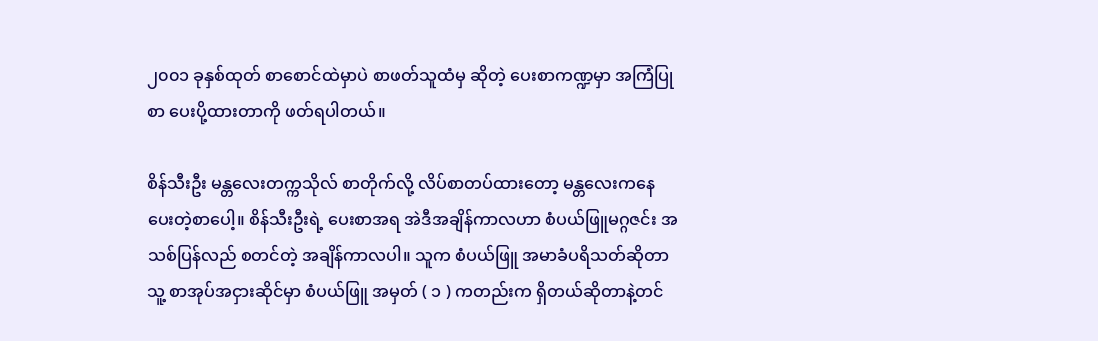၂၀၀၁ ခုနှစ်ထုတ် စာစောင်ထဲမှာပဲ စာဖတ်သူထံမှ ဆိုတဲ့ ပေးစာကဏ္ဍမှာ အကြံပြုစာ ပေးပို့ထားတာကို ဖတ်ရပါတယ်။

စိန်သီးဦး မန္တလေးတက္ကသိုလ် စာတိုက်လို့ လိပ်စာတပ်ထားတော့ မန္တလေးကနေ ပေးတဲ့စာပေါ့။ စိန်သီးဦးရဲ့ ပေးစာအရ အဲဒီအချိန်ကာလဟာ စံပယ်ဖြူမဂ္ဂဇင်း အသစ်ပြန်လည် စတင်တဲ့ အချိန်ကာလပါ။ သူက စံပယ်ဖြူ အမာခံပရိသတ်ဆိုတာ သူ့ စာအုပ်အငှားဆိုင်မှာ စံပယ်ဖြူ အမှတ် ( ၁ ) ကတည်းက ရှိတယ်ဆိုတာနဲ့တင်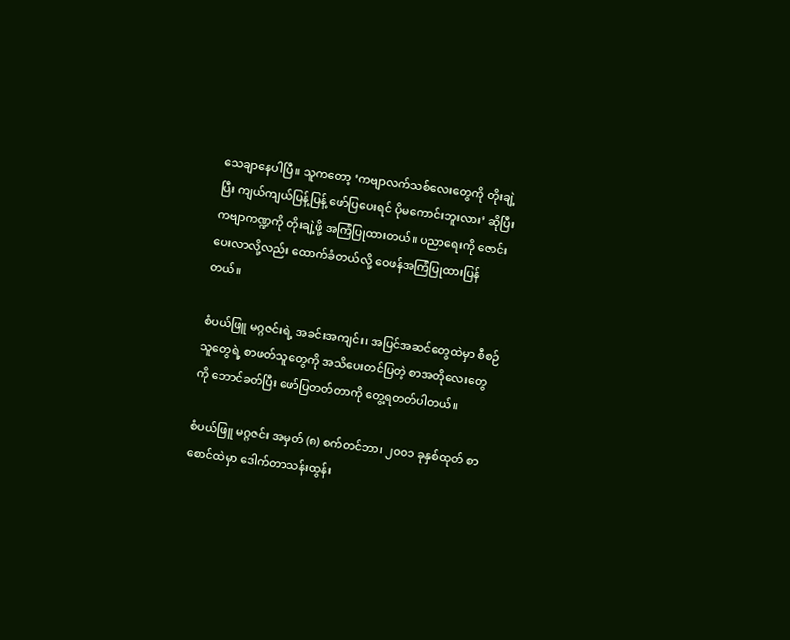သေချာနေပါပြီ။ သူကတော့ ‘ကဗျာလက်သစ်လေးတွေကို တိုးချဲ့ပြီး ကျယ်ကျယ်ပြန့်ပြန့် ဖော်ပြပေးရင် ပိုမကောင်းဘူးလား’ ဆိုပြီး ကဗျာကဏ္ဍကို တိုးချဲ့ဖို့ အကြံပြုထားတယ်။ ပညာရေးကို ဇောင်းပေးလာလို့လည်း ထောက်ခံတယ်လို့ ဝေဖန်အကြံပြုထားပြန်တယ်။

စံပယ်ဖြူ မဂ္ဂဇင်းရဲ့ အခင်းအကျင်း၊ အပြင်အဆင်တွေထဲမှာ စီစဉ်သူတွေရဲ့ စာဖတ်သူတွေကို အသိပေးတင်ပြတဲ့ စာအတိုလေးတွေကို ဘောင်ခတ်ပြီး ဖော်ပြတတ်တာကို တွေ့ရတတ်ပါတယ်။

စံပယ်ဖြူ မဂ္ဂဇင်း အမှတ် (၈) စက်တင်ဘာ၊ ၂၀၀၁ ခုနှစ်ထုတ် စာစောင်ထဲမှာ ဒေါက်တာသန်းထွန်း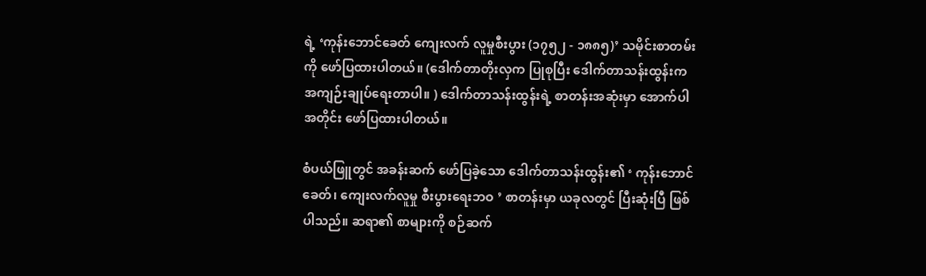ရဲ့ ‘ကုန်းဘောင်ခေတ် ကျေးလက် လူမှုစီးပွား (၁၇၅၂ - ၁၈၈၅)’ သမိုင်းစာတမ်းကို ဖော်ပြထားပါတယ်။ ‌(ဒေါက်တာတိုးလှက ပြုစုပြီး ဒေါက်တာသန်းထွန်းက အကျဉ်းချုပ်ရေးတာပါ။ ) ဒေါက်တာသန်းထွန်းရဲ့ စာတန်းအဆုံးမှာ အောက်ပါအတိုင်း ဖော်ပြထားပါတယ်။

စံပယ်ဖြူတွင် အခန်းဆက် ဖော်ပြခဲ့သော ‌ဒေါက်တာသန်းထွန်း၏ ‘ ကုန်းဘောင်ခေတ်၊ ကျေးလက်လူမှု စီးပွားရေးဘဝ ’ စာတန်းမှာ ယခုလတွင် ပြီးဆုံးပြီ ဖြစ်ပါသည်။ ဆရာ၏ စာများကို စဉ်ဆက်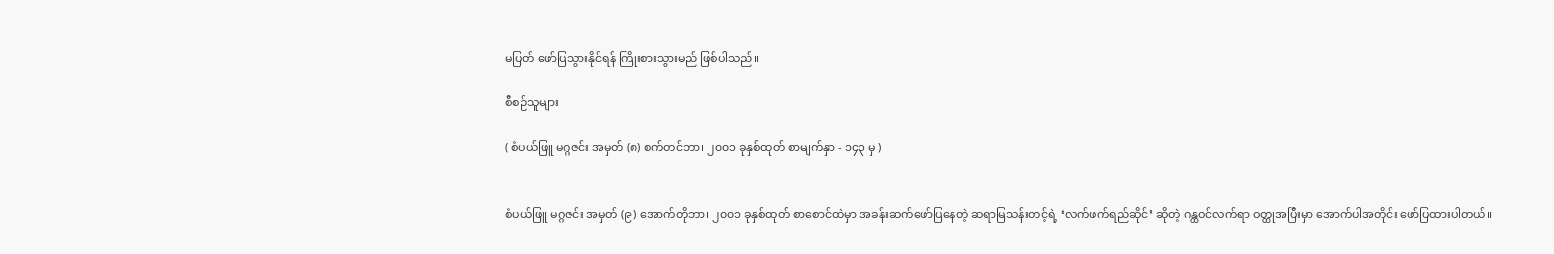မပြတ် ဖော်ပြသွားနိုင်ရန် ကြိုးစားသွားမည် ဖြစ်ပါသည်။

စီစဉ်သူများ

( စံပယ်ဖြူ မဂ္ဂဇင်း အမှတ် (၈) စက်တင်ဘာ၊ ၂၀၀၁ ခုနှစ်ထုတ် စာမျက်နှာ - ၁၄၃ မှ )


စံပယ်ဖြူ မဂ္ဂဇင်း အမှတ် (၉) အောက်တိုဘာ၊ ၂၀၀၁ ခုနှစ်ထုတ် စာစောင်ထဲမှာ အခန်းဆက်ဖော်ပြနေတဲ့ ဆရာမြသန်းတင့်ရဲ့ ‘လက်ဖက်ရည်ဆိုင်’ ဆိုတဲ့ ဂန္ထဝင်လက်ရာ ဝတ္ထုအပြီးမှာ အောက်ပါအတိုင်း ဖော်ပြထားပါတယ်။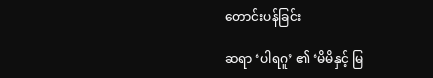တောင်းပန်ခြင်း

ဆရာ ‘ပါရဂူ’ ၏ ‘မိမိနှင့် မြ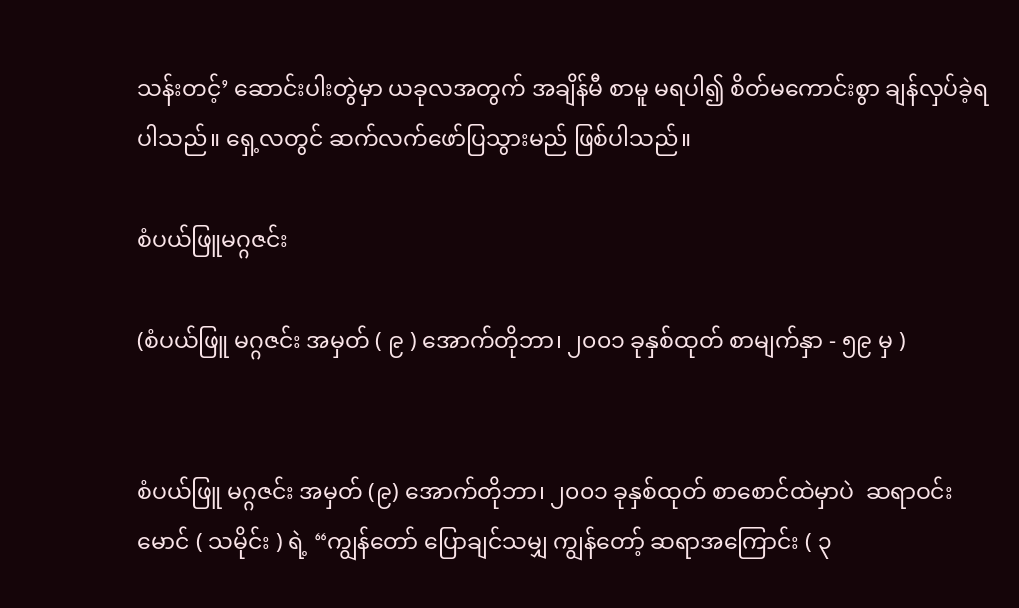သန်းတင့်’ ဆောင်းပါးတွဲမှာ ယခုလအတွက် အချိန်မီ စာမူ မရပါ၍ စိတ်မကောင်းစွာ ချန်လှပ်ခဲ့ရပါသည်။ ရှေ့လတွင် ဆက်လက်ဖော်ပြသွားမည် ဖြစ်ပါသည်။

စံပယ်ဖြူမဂ္ဂဇင်း

(စံပယ်ဖြူ မဂ္ဂဇင်း အမှတ် ( ၉ ) အောက်တိုဘာ၊ ၂၀၀၁ ခုနှစ်ထုတ် စာမျက်နှာ - ၅၉ မှ )


စံပယ်ဖြူ မဂ္ဂဇင်း အမှတ် (၉) အောက်တိုဘာ၊ ၂၀၀၁ ခုနှစ်ထုတ် စာစောင်ထဲမှာပဲ  ဆရာဝင်းမောင် ( သမိုင်း ) ရဲ့ “ကျွန်တော် ပြောချင်သမျှ ကျွန်တော့် ဆရာအကြောင်း ( ၃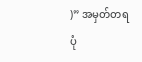)” အမှတ်တရ ပုံ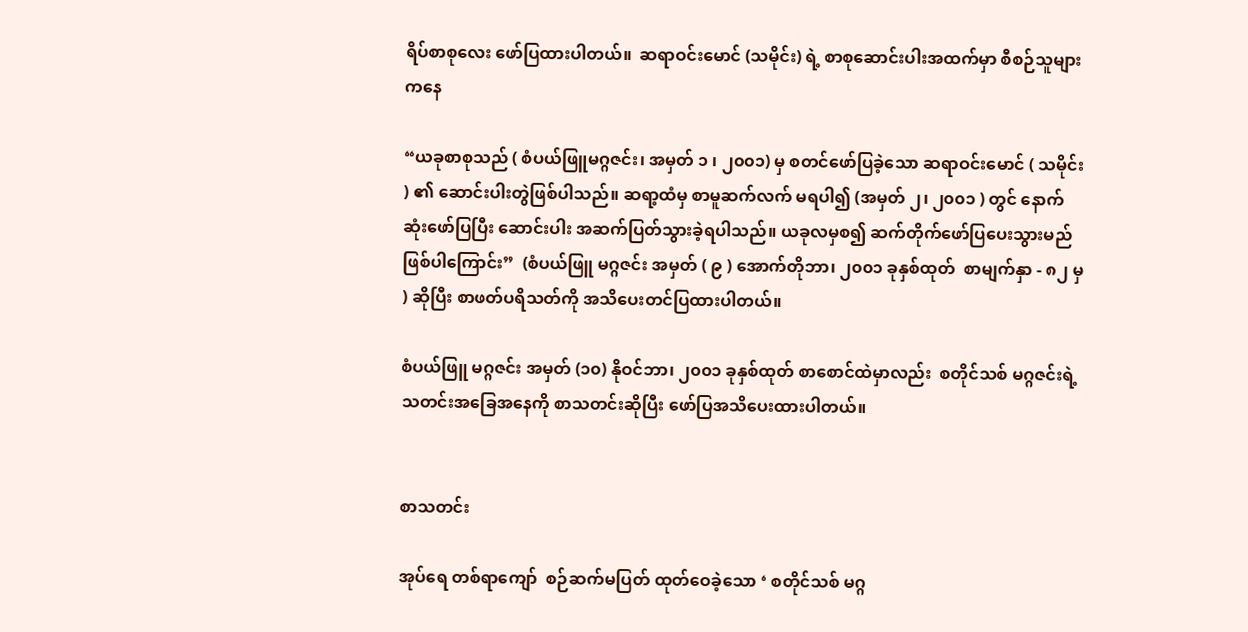ရိပ်စာစုလေး ဖော်ပြထားပါတယ်။  ဆရာဝင်းမောင် (သမိုင်း) ရဲ့ စာစုဆောင်းပါးအထက်မှာ စီစဉ်သူများကနေ

“ယခုစာစုသည် ( စံပယ်ဖြူမဂ္ဂဇင်း၊ အမှတ် ၁ ၊ ၂၀၀၁) မှ စတင်ဖော်ပြခဲ့သော ဆရာဝင်းမောင် ( သမိုင်း ) ၏ ဆောင်းပါးတွဲဖြစ်ပါသည်။ ဆရာ့ထံမှ စာမူဆက်လက် မရပါ၍ (အမှတ် ၂၊ ၂၀၀၁ ) တွင် နောက်ဆုံးဖော်ပြပြီး ဆောင်းပါး အဆက်ပြတ်သွားခဲ့ရပါသည်။ ယခုလမှစ၍ ဆက်တိုက်ဖော်ပြပေးသွားမည် ဖြစ်ပါကြောင်း”  (စံပယ်ဖြူ မဂ္ဂဇင်း အမှတ် ( ၉ ) အောက်တိုဘာ၊ ၂၀၀၁ ခုနှစ်ထုတ်  စာမျက်နှာ - ၈၂ မှ ) ဆိုပြီး စာဖတ်ပရိသတ်ကို အသိပေးတင်ပြထားပါတယ်။

စံပယ်ဖြူ မဂ္ဂဇင်း အမှတ် (၁၀) နိုဝင်ဘာ၊ ၂၀၀၁ ခုနှစ်ထုတ် စာစောင်ထဲမှာလည်း  စတိုင်သစ် မဂ္ဂဇင်းရဲ့ သတင်းအခြေအနေကို စာသတင်းဆိုပြီး ဖော်ပြအသိပေးထားပါတယ်။


စာသတင်း

အုပ်ရေ တစ်ရာကျော်  စဉ်ဆက်မပြတ် ထုတ်ဝေခဲ့သော ‘ စတိုင်သစ် မဂ္ဂ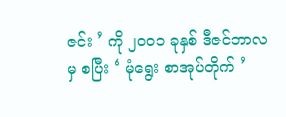ဇင်း ’ ကို ၂၀၀၁ ခုနှစ် ဒီဇင်ဘာလမှ စပြီး ‘ မုံရွေး စာအုပ်တိုက် ’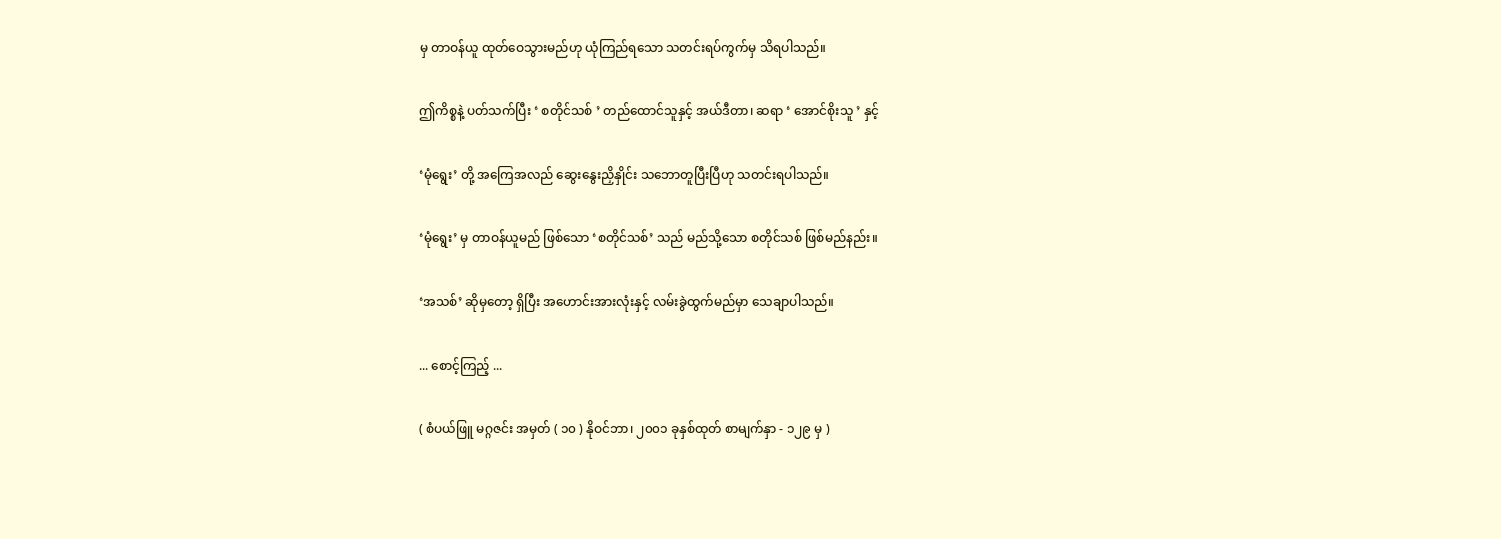မှ တာဝန်ယူ ထုတ်ဝေသွားမည်ဟု ယုံကြည်ရသော သတင်းရပ်ကွက်မှ သိရပါသည်။

ဤကိစ္စနဲ့ ပတ်သက်ပြီး ‘ စတိုင်သစ် ’ တည်ထောင်သူနှင့် အယ်ဒီတာ၊ ဆရာ ‘ အောင်စိုးသူ ’ နှင့်

‘မုံရွေး’ တို့ အကြေအလည် ဆွေးနွေးညှိနှိုင်း သဘောတူပြီးပြီဟု သတင်းရပါသည်။

‘မုံရွေး’ မှ တာဝန်ယူမည် ဖြစ်သော ‘စတိုင်သစ်’ သည် မည်သို့သော စတိုင်သစ် ဖြစ်မည်နည်း။

‘အသစ်’ ဆိုမှတော့ ရှိပြီး အဟောင်းအားလုံးနှင့် လမ်းခွဲထွက်မည်မှာ သေချာပါသည်။

... စောင့်ကြည့် ...

( စံပယ်ဖြူ မဂ္ဂဇင်း အမှတ် ( ၁၀ ) နိုဝင်ဘာ၊ ၂၀၀၁ ခုနှစ်ထုတ် စာမျက်နှာ - ၁၂၉ မှ )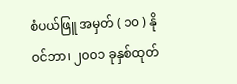စံပယ်ဖြူ အမှတ် ( ၁၀ ) နိုဝင်ဘာ၊ ၂၀၀၁ ခုနှစ်ထုတ်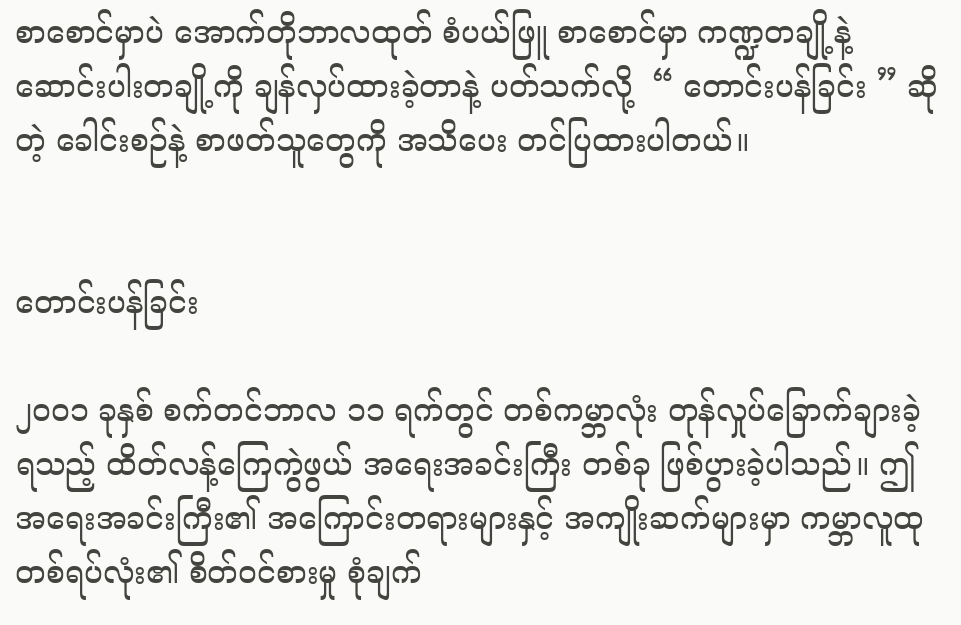စာစောင်မှာပဲ အောက်တိုဘာလထုတ် စံပယ်ဖြူ ‌စာစောင်မှာ ကဏ္ဍတချို့နဲ့ ဆောင်းပါးတချို့ကို ချန်လှပ်ထားခဲ့တာနဲ့ ပတ်သက်လို့  “ တောင်းပန်ခြင်း ” ဆိုတဲ့ ခေါင်းစဉ်နဲ့ စာဖတ်သူတွေကို အသိပေး တင်ပြထားပါတယ်။


တောင်းပန်ခြင်း

၂၀၀၁ ခုနှစ် စက်တင်ဘာလ ၁၁ ရက်တွင် တစ်ကမ္ဘာလုံး တုန်လှုပ်ခြောက်ချားခဲ့ရသည့် ထိတ်လန့်ကြေကွဲဖွယ် အရေးအခင်းကြီး တစ်ခု ဖြစ်ပွားခဲ့ပါသည်။ ဤအရေးအခင်းကြီး၏ အကြောင်းတရားများနှင့် အကျိုးဆက်များမှာ ကမ္ဘာလူထု တစ်ရပ်လုံး၏ စိတ်ဝင်စားမှု စုံချက်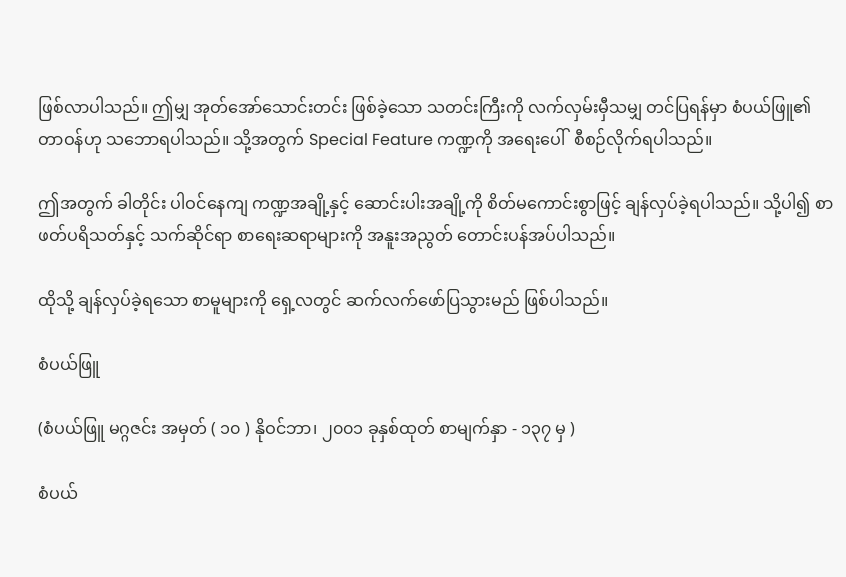ဖြစ်လာပါသည်။ ဤမျှ အုတ်အော်သောင်းတင်း ဖြစ်ခဲ့သော သတင်းကြီးကို လက်လှမ်းမှီသမျှ တင်ပြရန်မှာ စံပယ်ဖြူ၏ တာဝန်ဟု သဘောရပါသည်။ သို့အတွက် Special Feature ကဏ္ဍကို အရေးပေါ်  စီစဉ်လိုက်ရပါသည်။

ဤအတွက် ခါတိုင်း ပါဝင်နေကျ ကဏ္ဍအချို့နှင့် ဆောင်းပါးအချို့ကို စိတ်မကောင်းစွာဖြင့် ချန်လှပ်ခဲ့ရပါသည်။ သို့ပါ၍ စာဖတ်ပရိသတ်နှင့် သက်ဆိုင်ရာ စာရေးဆရာများကို အနူးအညွတ် တောင်းပန်အပ်ပါသည်။

ထိုသို့ ချန်လှပ်ခဲ့ရသော စာမူများကို ရှေ့လတွင် ဆက်လက်ဖော်ပြသွားမည် ဖြစ်ပါသည်။

စံပယ်ဖြူ

(စံပယ်ဖြူ မဂ္ဂဇင်း အမှတ် ( ၁၀ ) နိုဝင်ဘာ၊ ၂၀၀၁ ခုနှစ်ထုတ် စာမျက်နှာ - ၁၃၇ မှ )

စံပယ်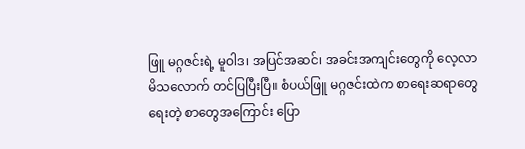ဖြူ မဂ္ဂဇင်းရဲ့ မူဝါဒ၊ အပြင်အဆင်၊ အခင်းအကျင်းတွေကို လေ့လာမိသလောက် တင်ပြပြီးပြီ။ စံပယ်ဖြူ မဂ္ဂဇင်းထဲက စာရေးဆရာတွေ ရေးတဲ့ စာတွေအကြောင်း ပြော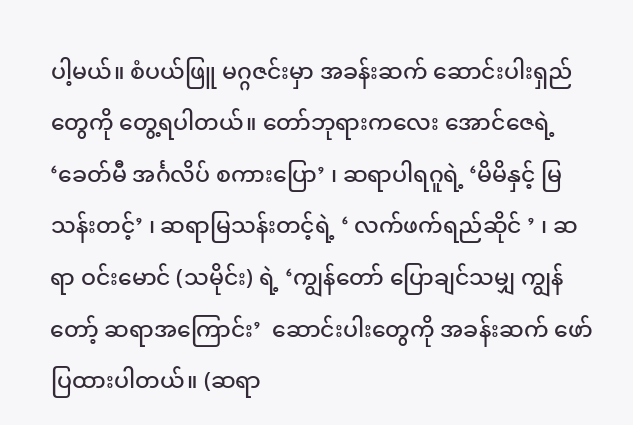ပါ့မယ်။ စံပယ်ဖြူ မဂ္ဂဇင်းမှာ အခန်းဆက် ဆောင်းပါးရှည်တွေကို တွေ့ရပါတယ်။ တော်ဘုရားကလေး အောင်ဇေရဲ့ ‘ခေတ်မီ အင်္ဂလိပ် စကားပြော’ ၊ ဆရာပါရဂူရဲ့ ‘မိမိနှင့် မြသန်းတင့်’ ၊ ဆရာမြသန်းတင့်ရဲ့ ‘ လက်ဖက်ရည်ဆိုင် ’ ၊ ဆရာ ဝင်းမောင် (သမိုင်း) ရဲ့ ‘ကျွန်တော် ပြောချင်သမျှ ကျွန်တော့် ဆရာအကြောင်း’  ဆောင်းပါးတွေကို အခန်းဆက် ဖော်ပြထားပါတယ်။ (ဆရာ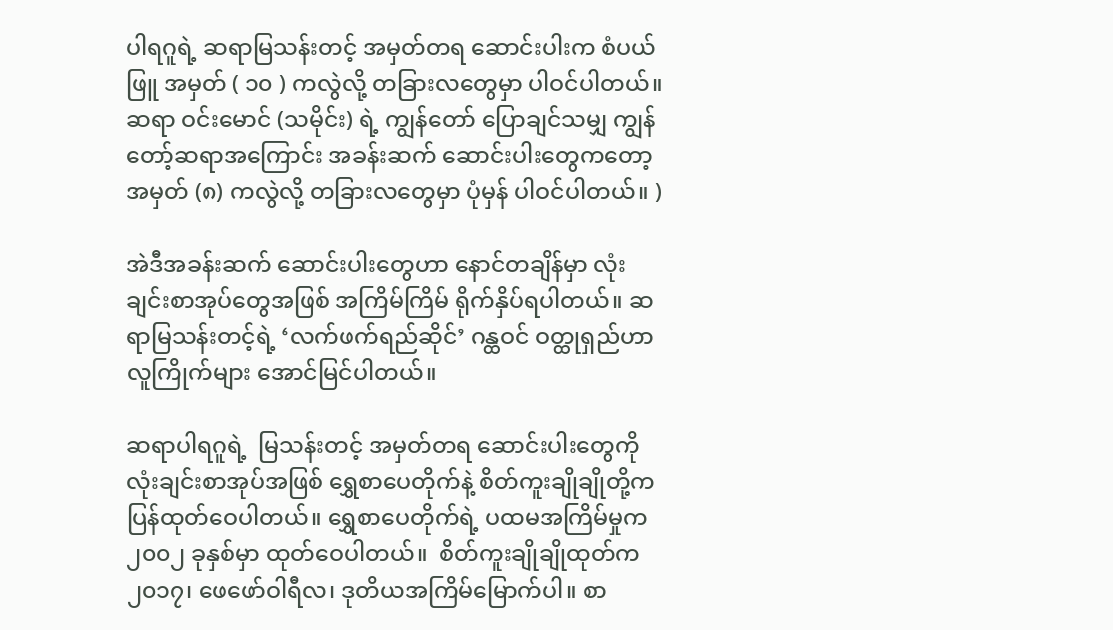ပါရဂူရဲ့ ဆရာမြသန်းတင့် အမှတ်တရ ဆောင်းပါးက စံပယ်ဖြူ အမှတ် ( ၁၀ ) ကလွဲလို့ တခြားလတွေမှာ ပါဝင်ပါတယ်။ ဆရာ ဝင်းမောင် (သမိုင်း) ရဲ့ ကျွန်တော် ပြောချင်သမျှ ကျွန်တော့်ဆရာအကြောင်း အခန်းဆက် ဆောင်းပါးတွေကတော့ အမှတ် (၈) ကလွဲလို့ တခြားလတွေမှာ ပုံမှန် ပါဝင်ပါတယ်။ )

အဲဒီအခန်းဆက် ဆောင်းပါးတွေဟာ နောင်တချိန်မှာ လုံးချင်းစာအုပ်တွေအဖြစ် အကြိမ်ကြိမ် ရိုက်နှိပ်ရပါတယ်။ ဆရာမြသန်းတင့်ရဲ့ ‘လက်ဖက်ရည်ဆိုင်’ ဂန္ထဝင် ဝတ္ထုရှည်ဟာ  လူကြိုက်များ အောင်မြင်ပါတယ်။

ဆရာပါရဂူရဲ့  မြသန်းတင့် အမှတ်တရ ဆောင်းပါးတွေကို လုံးချင်းစာအုပ်အဖြစ် ရွှေစာပေတိုက်နဲ့ စိတ်ကူးချိုချိုတို့က ပြန်ထုတ်ဝေပါတယ်။ ရွှေစာပေတိုက်ရဲ့ ပထမအကြိမ်မှုက ၂၀၀၂ ခုနှစ်မှာ ထုတ်ဝေပါတယ်။  စိတ်ကူးချိုချိုထုတ်က ၂၀၁၇၊ ဖေဖော်ဝါရီလ၊ ဒုတိယအကြိမ်မြောက်ပါ။ စာ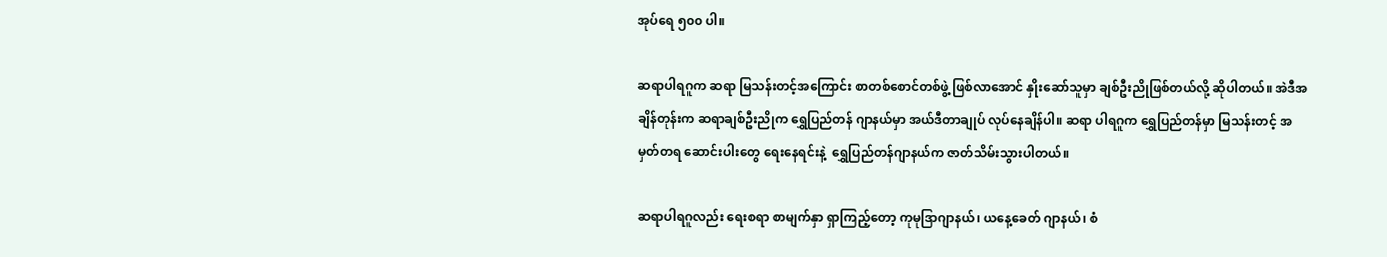အုပ်ရေ ၅၀၀ ပါ။

ဆရာပါရဂူက ဆရာ မြသန်းတင့်အကြောင်း စာတစ်စောင်တစ်ဖွဲ့ ဖြစ်လာအောင် နှိုးဆော်သူမှာ ချစ်ဦးညိုဖြစ်တယ်လို့ ဆိုပါတယ်။ အဲဒီအချိန်တုန်းက ဆရာချစ်ဦးညိုက ရွှေပြည်တန် ဂျာနယ်မှာ အယ်ဒီတာချုပ် လုပ်နေချိန်ပါ။ ဆရာ ပါရဂူက ရွှေပြည်တန်မှာ မြသန်းတင့် အမှတ်တရ ဆောင်းပါးတွေ ရေးနေရင်းနဲ့  ရွှေပြည်တန်ဂျာနယ်က ဇာတ်သိမ်းသွားပါတယ်။

ဆရာပါရဂူလည်း ရေးစရာ စာမျက်နှာ ရှာကြည့်တော့ ကုမုဒြာဂျာနယ်၊ ယနေ့ခေတ် ဂျာနယ်၊ စံ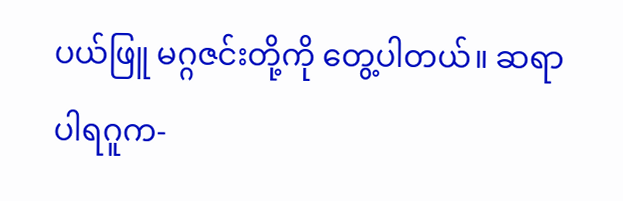ပယ်ဖြူ မဂ္ဂဇင်းတို့ကို တွေ့ပါတယ်။ ဆရာပါရဂူက-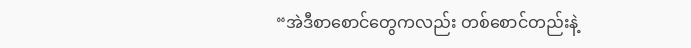“အဲဒီစာစောင်တွေကလည်း တစ်စောင်တည်းနဲ့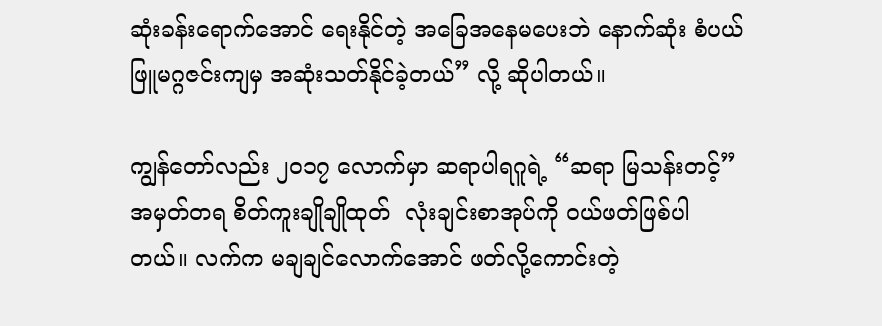ဆုံးခန်းရောက်အောင် ရေးနိုင်တဲ့ အခြေအနေမပေးဘဲ နောက်ဆုံး စံပယ်ဖြူမဂ္ဂဇင်းကျမှ အဆုံးသတ်နိုင်ခဲ့တယ်” လို့ ဆိုပါတယ်။

ကျွန်တော်လည်း ၂၀၁၇ လောက်မှာ ဆရာပါရဂူရဲ့ “ဆရာ မြသန်းတင့်” အမှတ်တရ စိတ်ကူးချိုချိုထုတ်  လုံးချင်းစာအုပ်ကို ဝယ်ဖတ်ဖြစ်ပါတယ်။ လက်က မချချင်လောက်အောင် ဖတ်လို့ကောင်းတဲ့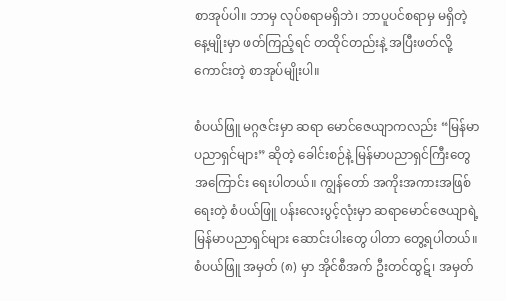စာအုပ်ပါ။ ဘာမှ လုပ်စရာမရှိဘဲ၊ ဘာပူပင်စရာမှ မရှိတဲ့ နေ့မျိုးမှာ ဖတ်ကြည့်ရင် တထိုင်တည်းနဲ့ အပြီးဖတ်လို့ ကောင်းတဲ့ စာအုပ်မျိုးပါ။

စံပယ်ဖြူ မဂ္ဂဇင်းမှာ ဆရာ မောင်ဇေယျာကလည်း “မြန်မာပညာရှင်များ” ဆိုတဲ့ ခေါင်းစဉ်နဲ့ မြန်မာပညာရှင်ကြီးတွေအကြောင်း ရေးပါတယ်။ ကျွန်တော် အကိုးအကားအဖြစ် ရေးတဲ့ စံပယ်ဖြူ ပန်းလေးပွင့်လုံးမှာ ဆရာမောင်ဇေယျာရဲ့ မြန်မာပညာရှင်များ ဆောင်းပါးတွေ ပါတာ တွေ့ရပါတယ်။  စံပယ်ဖြူ အမှတ် (၈) မှာ အိုင်စီအက် ဦးတင်ထွဋ်၊ အမှတ်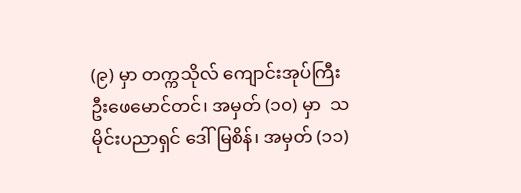(၉) မှာ တက္ကသိုလ် ကျောင်းအုပ်ကြီး ဦးဖေမောင်တင်၊ အမှတ် (၁၀) မှာ  သမိုင်းပညာရှင် ဒေါ်မြစိန်၊ အမှတ် (၁၁)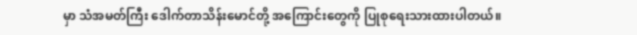မှာ သံအမတ်ကြီး ဒေါက်တာသိန်းမောင်တို့ အကြောင်းတွေကို ပြုစုရေးသားထားပါတယ်။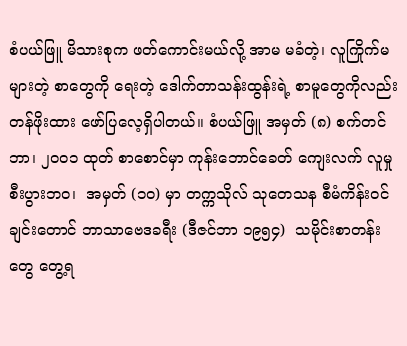စံပယ်ဖြူ မိသားစုက ဖတ်ကောင်းမယ်လို့ အာမ မခံတဲ့၊ လူကြိုက်မများတဲ့ စာတွေကို ရေးတဲ့ ဒေါက်တာသန်းထွန်းရဲ့ စာမူတွေကိုလည်း တန်ဖိုးထား ဖော်ပြလေ့ရှိပါတယ်။ စံပယ်ဖြူ အမှတ် (၈) စက်တင်ဘာ၊ ၂၀၀၁ ထုတ် စာစောင်မှာ ကုန်းဘောင်ခေတ် ကျေးလက် လူမှုစီးပွားဘဝ၊  အမှတ် (၁၀) မှာ တက္ကသိုလ် သုတေသန စီမံကိန်းဝင် ချင်းတောင် ဘာသာဗေဒခရီး (ဒီဇင်ဘာ ၁၉၅၄)  သမိုင်းစာတန်းတွေ တွေ့ရ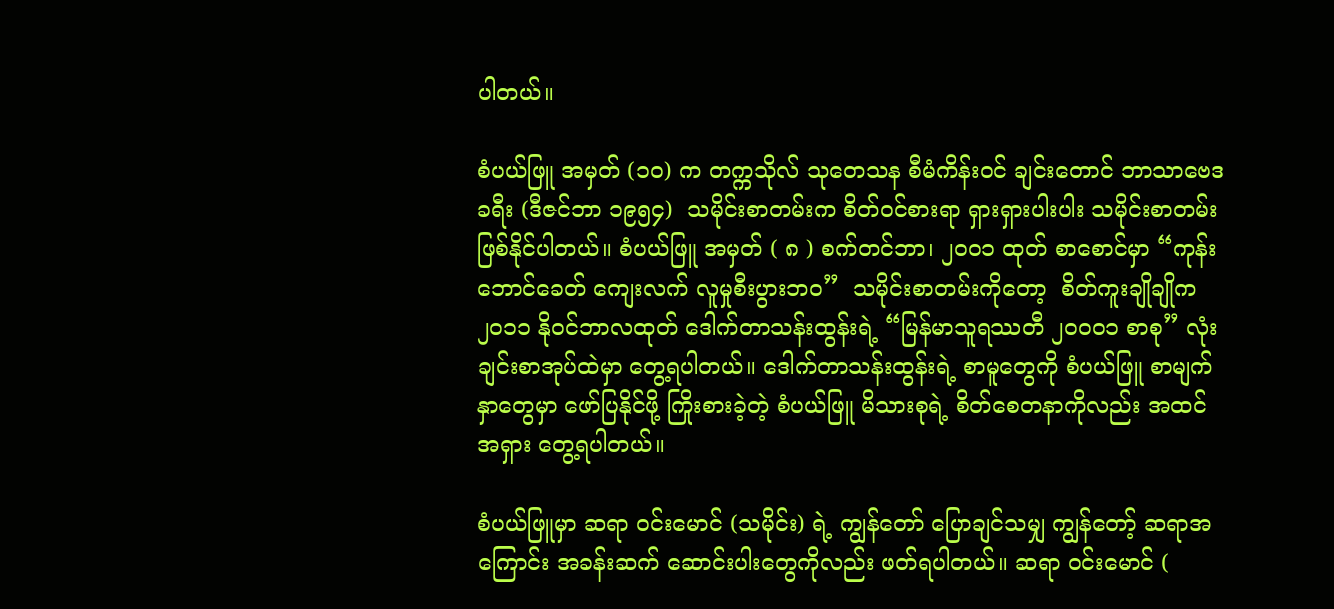ပါတယ်။

စံပယ်ဖြူ အမှတ် (၁၀) က တက္ကသိုလ် သုတေသန စီမံကိန်းဝင် ချင်းတောင် ဘာသာဗေဒခရီး (ဒီဇင်ဘာ ၁၉၅၄)  သမိုင်းစာတမ်းက စိတ်ဝင်စားရာ ရှားရှားပါးပါး သမိုင်းစာတမ်းဖြစ်နိုင်ပါတယ်။ စံပယ်ဖြူ အမှတ် ( ၈ ) စက်တင်ဘာ၊ ၂၀၀၁ ထုတ် စာစောင်မှာ “ကုန်းဘောင်ခေတ် ကျေးလက် လူမှုစီးပွားဘဝ”  သမိုင်းစာတမ်းကိုတော့  စိတ်ကူးချိုချိုက ၂၀၁၁ နိုဝင်ဘာလထုတ် ဒေါက်တာသန်းထွန်းရဲ့ “မြန်မာသူရဿတီ ၂၀၀၀၁ စာစု” လုံးချင်းစာအုပ်ထဲမှာ တွေ့ရပါတယ်။ ဒေါက်တာသန်းထွန်းရဲ့ စာမူတွေကို စံပယ်ဖြူ စာမျက်နှာတွေမှာ ဖော်ပြနိုင်ဖို့ ကြိုးစားခဲ့တဲ့ စံပယ်ဖြူ မိသားစုရဲ့ စိတ်စေတနာကိုလည်း အထင်အရှား တွေ့ရပါတယ်။

စံပယ်ဖြူမှာ ဆရာ ဝင်းမောင် (သမိုင်း) ရဲ့ ကျွန်တော် ပြောချင်သမျှ ကျွန်တော့် ဆရာအကြောင်း အခန်းဆက် ဆောင်းပါးတွေကိုလည်း ဖတ်ရပါတယ်။ ဆရာ ဝင်းမောင် (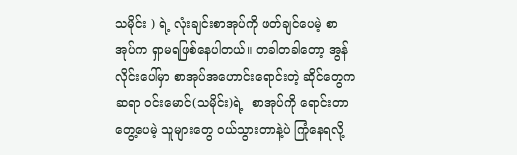သမိုင်း ) ရဲ့ လုံးချင်းစာအုပ်ကို ဖတ်ချင်ပေမဲ့ စာအုပ်က ရှာမရဖြစ်နေပါတယ်။ တခါတခါတော့ အွန်လိုင်းပေါ်မှာ စာအုပ်အဟောင်းရောင်းတဲ့ ဆိုင်တွေက ဆရာ ဝင်းမောင်(သမိုင်း)ရဲ့  စာအုပ်ကို ရောင်းတာ တွေ့ပေမဲ့ သူများတွေ ဝယ်သွားတာနဲ့ပဲ ကြုံနေရလို့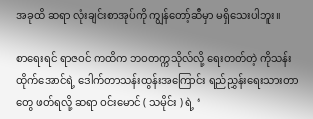အခုထိ ဆရာ လုံးချင်းစာအုပ်ကို ကျွန်တော့်ဆီမှာ မရှိသေးပါဘူး။

စာရေးရင် ရာဇဝင် ကထိက ဘဝတက္ကသိုလ်လို့ ရေးတတ်တဲ့ ကိုသန်းထိုက်အောင်‌ရဲ့ ဒေါက်တာသန်းထွန်းအကြောင်း ရည်ညွှန်းရေးသားတာတွေ ဖတ်ရလို့ ဆရာ ဝင်းမောင် ( သမိုင်း ) ရဲ့ ‘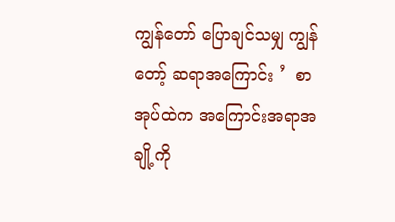ကျွန်တော် ပြောချင်သမျှ ကျွန်တော့် ဆရာအကြောင်း ’  စာအုပ်ထဲက အကြောင်းအရာအချို့ကို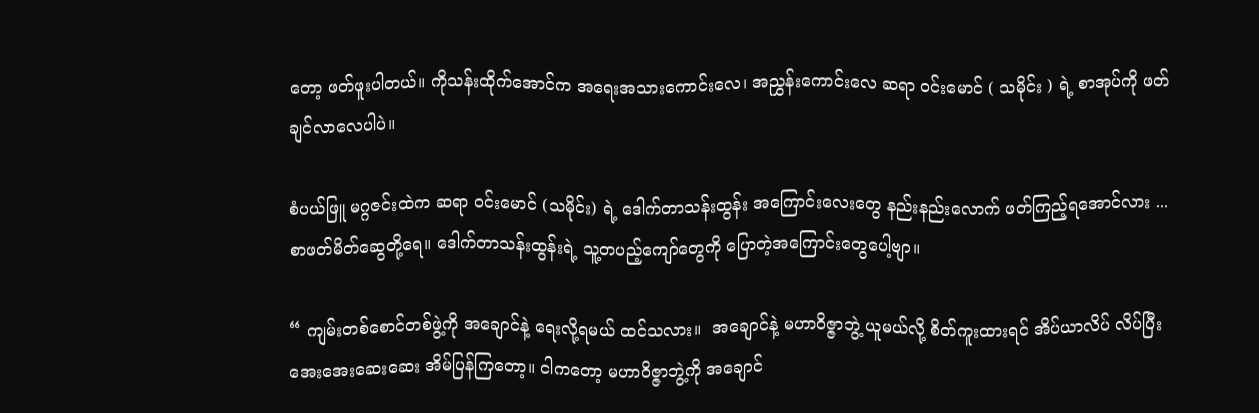တော့ ဖတ်ဖူးပါတယ်။ ကိုသန်းထိုက်အောင်က အရေးအသားကောင်းလေ၊ အညွှန်းကောင်းလေ ဆရာ ဝင်းမောင် ( သမိုင်း ) ရဲ့ စာအုပ်ကို ဖတ်ချင်လာလေပါပဲ။

စံပယ်ဖြူ မဂ္ဂဇင်းထဲက ဆရာ ဝင်းမောင် (သမိုင်း) ရဲ့ ဒေါက်တာသန်းထွန်း အကြောင်းလေးတွေ နည်းနည်းလောက် ဖတ်ကြည့်ရအောင်လား ... စာဖတ်မိတ်ဆွေတို့ရေ။ ဒေါက်တာသန်းထွန်းရဲ့ သူ့တပည့်ကျော်တွေကို ပြောတဲ့အကြောင်းတွေပေါ့ဗျာ။

“ ကျမ်းတစ်စောင်တစ်ဖွဲ့ကို အချောင်နဲ့ ရေးလို့ရမယ် ထင်သလား။  အချောင်နဲ့ မဟာဝိဇ္ဇာဘွဲ့ ယူမယ်လို့ စိတ်ကူးထားရင် အိပ်ယာလိပ် လိပ်ပြီး အေးအေးဆေးဆေး အိမ်ပြန်ကြတော့။ ငါကတော့ မဟာဝိဇ္ဇာဘွဲ့ကို အချောင်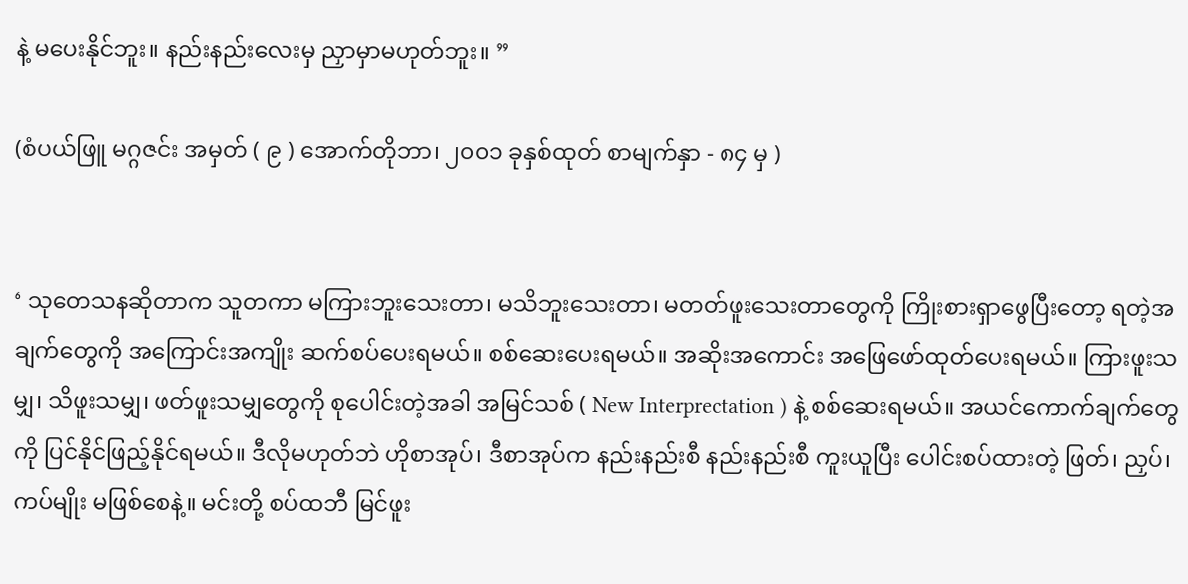နဲ့ မပေးနိုင်ဘူး။ နည်းနည်းလေးမှ ညှာမှာမဟုတ်ဘူး။ ”

(စံပယ်ဖြူ မဂ္ဂဇင်း အမှတ် ( ၉ ) အောက်တိုဘာ၊ ၂၀၀၁ ခုနှစ်ထုတ် စာမျက်နှာ - ၈၄ မှ )


‘ သုတေသနဆိုတာက သူတကာ မကြားဘူးသေးတာ၊ မသိဘူးသေးတာ၊ မတတ်ဖူးသေးတာတွေကို ကြိုးစားရှာဖွေပြီးတော့ ရတဲ့အချက်တွေကို အကြောင်းအကျိုး ဆက်စပ်ပေးရမယ်။ စစ်ဆေးပေးရမယ်။ အဆိုးအကောင်း အဖြေဖော်ထုတ်ပေးရမယ်။ ကြားဖူးသမျှ၊ သိဖူးသမျှ၊ ဖတ်ဖူးသမျှတွေကို စုပေါင်းတဲ့အခါ အမြင်သစ် ( New Interprectation ) နဲ့ စစ်ဆေးရမယ်။ အယင်ကောက်ချက်တွေကို ပြင်နိုင်ဖြည့်နိုင်ရမယ်။ ဒီလိုမဟုတ်ဘဲ ဟိုစာအုပ်၊ ဒီစာအုပ်က နည်းနည်းစီ နည်းနည်းစီ ကူးယူပြီး ပေါင်းစပ်ထားတဲ့ ဖြတ်၊ ညှပ်၊ ကပ်မျိုး မဖြစ်စေနဲ့။ မင်းတို့ စပ်ထဘီ မြင်ဖူး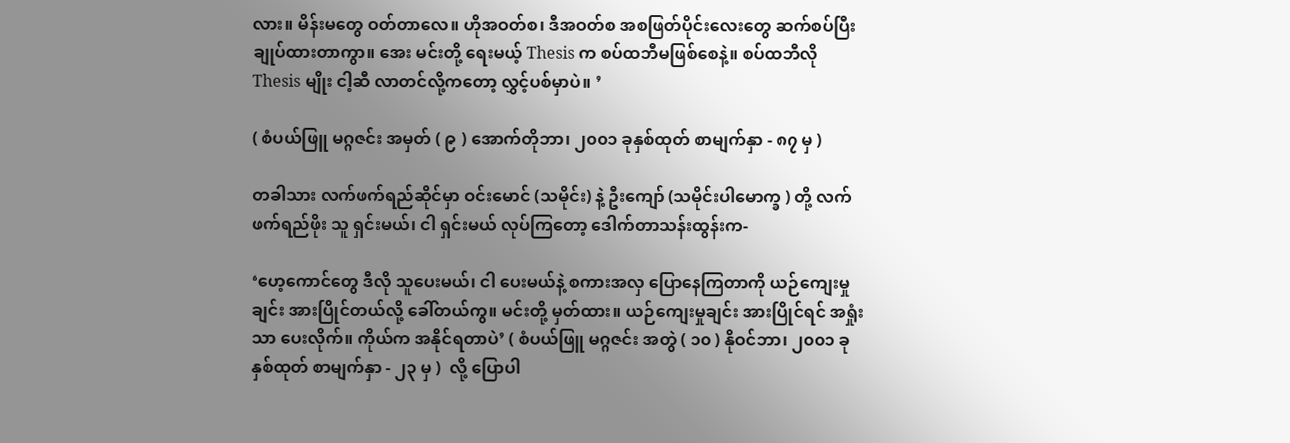လား။ မိန်းမတွေ ဝတ်တာလေ။ ဟိုအဝတ်စ၊ ဒီအဝတ်စ အစဖြတ်ပိုင်းလေးတွေ ဆက်စပ်ပြီး ချုပ်ထားတာကွာ။ အေး မင်းတို့ ရေးမယ့် Thesis က စပ်ထဘီမဖြစ်စေနဲ့။ စပ်ထဘီလို Thesis မျိုး ငါ့ဆီ လာတင်လို့ကတော့ လွှင့်ပစ်မှာပဲ။ ’

( စံပယ်ဖြူ မဂ္ဂဇင်း အမှတ် ( ၉ ) အောက်တိုဘာ၊ ၂၀၀၁ ခုနှစ်ထုတ် စာမျက်နှာ - ၈၇ မှ )

တခါသား လက်ဖက်ရည်ဆိုင်မှာ ဝင်းမောင် (သမိုင်း) နဲ့ ဦးကျော် (သမိုင်းပါမောက္ခ ) တို့ လက်ဖက်ရည်ဖိုး သူ ရှင်းမယ်၊ ငါ ရှင်းမယ် လုပ်ကြတော့ ဒေါက်တာသန်းထွန်းက-

‘ဟေ့ကောင်တွေ ဒီလို သူပေးမယ်၊ ငါ ပေးမယ်နဲ့ စကားအလှ ပြောနေကြတာကို ယဉ်ကျေးမှုချင်း အားပြိုင်တယ်လို့ ခေါ်တယ်ကွ။ မင်းတို့ မှတ်ထား။ ယဉ်ကျေးမှုချင်း အားပြိုင်ရင် အရှုံးသာ ပေးလိုက်။ ကိုယ်က အနိုင်ရတာပဲ’ ( စံပယ်ဖြူ မဂ္ဂဇင်း အတွဲ ( ၁၀ ) နိုဝင်ဘာ၊ ၂၀၀၁ ခုနှစ်ထုတ် စာမျက်နှာ - ၂၃ မှ )  လို့ ပြောပါ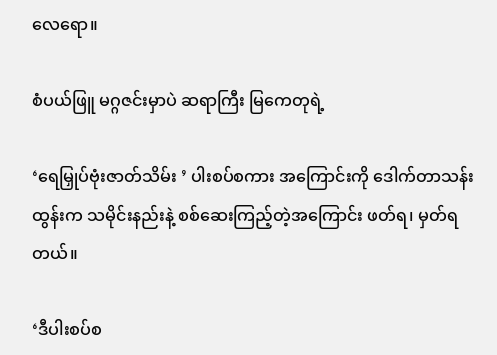လေရော။

စံပယ်ဖြူ မဂ္ဂဇင်းမှာပဲ ဆရာကြီး မြကေတုရဲ့

‘ရေမြှုပ်ဗုံးဇာတ်သိမ်း ’ ပါးစပ်စကား အကြောင်းကို ဒေါက်တာသန်းထွန်းက သမိုင်းနည်းနဲ့ စစ်ဆေးကြည့်တဲ့အကြောင်း ဖတ်ရ၊ မှတ်ရတယ်။

‘ဒီပါးစပ်စ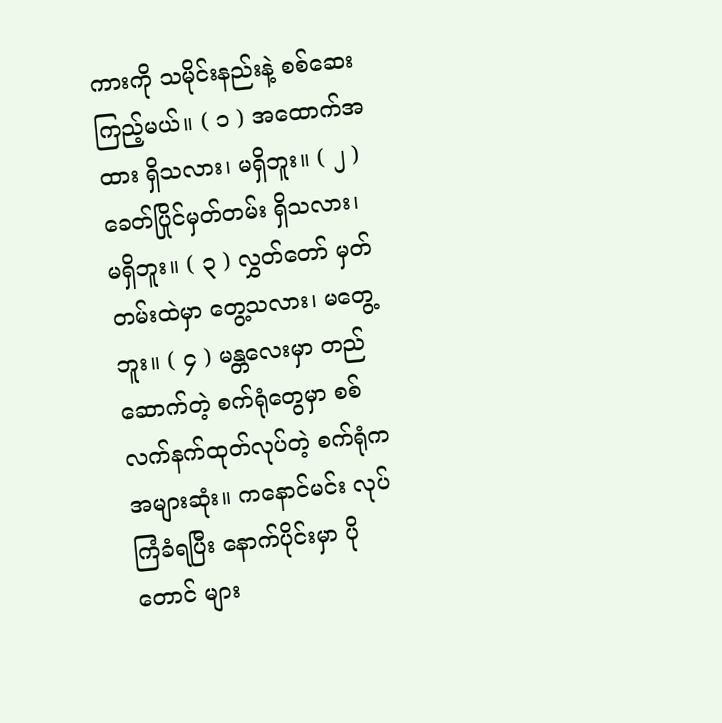ကားကို သမိုင်းနည်းနဲ့ စစ်ဆေးကြည့်မယ်။ ( ၁ ) အထောက်အထား ရှိသလား၊ မရှိဘူး။ ( ၂ ) ခေတ်ပြိုင်မှတ်တမ်း ရှိသလား၊ မရှိဘူး။ ( ၃ ) လွှတ်တော် မှတ်တမ်းထဲမှာ တွေ့သလား၊ မတွေ့ဘူး။ ( ၄ ) မန္တလေးမှာ တည်ဆောက်တဲ့ စက်ရုံတွေမှာ စစ်လက်နက်ထုတ်လုပ်တဲ့ စက်ရုံက အများဆုံး။ ကနောင်မင်း လုပ်ကြံခံရပြီး နောက်ပိုင်းမှာ ပိုတောင် များ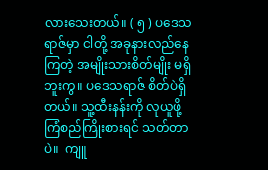လားသေးတယ်။ ( ၅ ) ပဒေသရာဇ်မှာ ငါတို့ အခုနားလည်နေကြတဲ့ အမျိုးသားစိတ်မျိုး မရှိဘူးကွ။ ပဒေသရာဇ် စိတ်ပဲရှိတယ်။ သူ့ထီးနန်းကို လုယူဖို့ ကြံစည်ကြိုးစားရင် သတ်တာပဲ။  ကျူ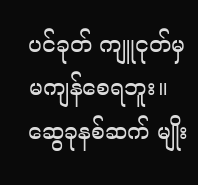ပင်ခုတ် ကျူငုတ်မှ မကျန်‌စေရဘူး။ ဆွေခုနစ်ဆက် မျိုး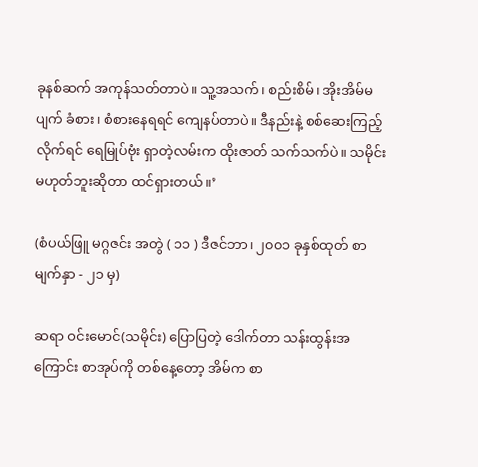ခုနစ်ဆက် အကုန်သတ်တာပဲ။ သူ့အသက်၊ စည်းစိမ်၊ အိုးအိမ်မပျက် ခံစား၊ စံစားနေရရင် ကျေနပ်တာပဲ။ ဒီနည်းနဲ့ စစ်ဆေးကြည့်လိုက်ရင် ရေမြုပ်ဗုံး ရှာတဲ့လမ်းက ထိုးဇာတ် သက်သက်ပဲ။ သမိုင်း မဟုတ်ဘူးဆိုတာ ထင်ရှားတယ်။’

(စံပယ်ဖြူ မဂ္ဂဇင်း အတွဲ ( ၁၁ ) ဒီဇင်ဘာ၊ ၂၀၀၁ ခုနှစ်ထုတ် စာမျက်နှာ - ၂၁ မှ)

ဆရာ ဝင်းမောင်(သမိုင်း) ပြောပြတဲ့ ဒေါက်တာ သန်းထွန်းအကြောင်း စာအုပ်ကို တစ်နေ့တော့ အိမ်က စာ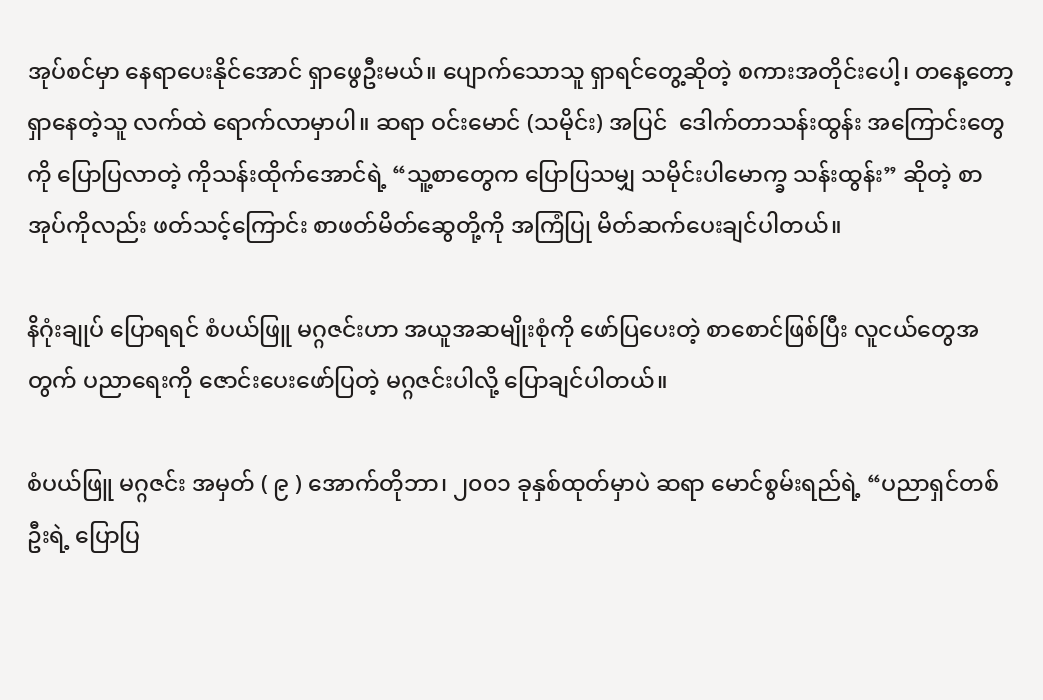အုပ်စင်မှာ နေရာပေးနိုင်အောင် ရှာဖွေဦးမယ်။ ပျောက်သောသူ ရှာရင်တွေ့ဆိုတဲ့ စကားအတိုင်းပေါ့၊ တနေ့တော့ ရှာနေတဲ့သူ လက်ထဲ ရောက်လာမှာပါ။ ဆရာ ဝင်းမောင် (သမိုင်း) အပြင်  ဒေါက်တာသန်းထွန်း အကြောင်းတွေကို ပြောပြလာတဲ့ ကိုသန်းထိုက်အောင်ရဲ့ “သူ့စာတွေက ပြောပြသမျှ သမိုင်းပါမောက္ခ သန်းထွန်း” ဆိုတဲ့ စာအုပ်ကိုလည်း ဖတ်သင့်ကြောင်း စာဖတ်မိတ်ဆွေတို့ကို အကြံပြု မိတ်ဆက်ပေးချင်ပါတယ်။

နိဂုံးချုပ် ပြောရရင် စံပယ်ဖြူ မဂ္ဂဇင်းဟာ အယူအဆမျိုးစုံကို ဖော်ပြပေးတဲ့ စာစောင်ဖြစ်ပြီး လူငယ်တွေအတွက် ပညာရေးကို ဇောင်းပေးဖော်ပြတဲ့ မဂ္ဂဇင်းပါလို့ ပြောချင်ပါတယ်။

စံပယ်ဖြူ မဂ္ဂဇင်း အမှတ် ( ၉ ) အောက်တိုဘာ၊ ၂၀၀၁ ခုနှစ်ထုတ်မှာပဲ ဆရာ မောင်စွမ်းရည်ရဲ့ “ပညာရှင်တစ်ဦးရဲ့ ပြောပြ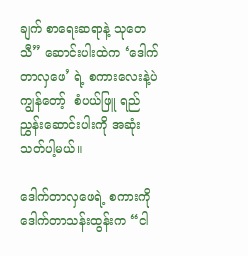ချက် စာရေးဆရာနဲ့ သုတေသီ” ဆောင်းပါးထဲက ‘ဒေါက်တာလှဖေ’ ရဲ့ စကားလေးနဲ့ပဲ ကျွန်တော့်  စံပယ်ဖြူ ရည်ညွှန်းဆောင်းပါးကို အဆုံးသတ်ပါ့မယ်။

ဒေါက်တာလှဖေရဲ့ စကားကို ဒေါက်တာသန်းထွန်းက “ငါ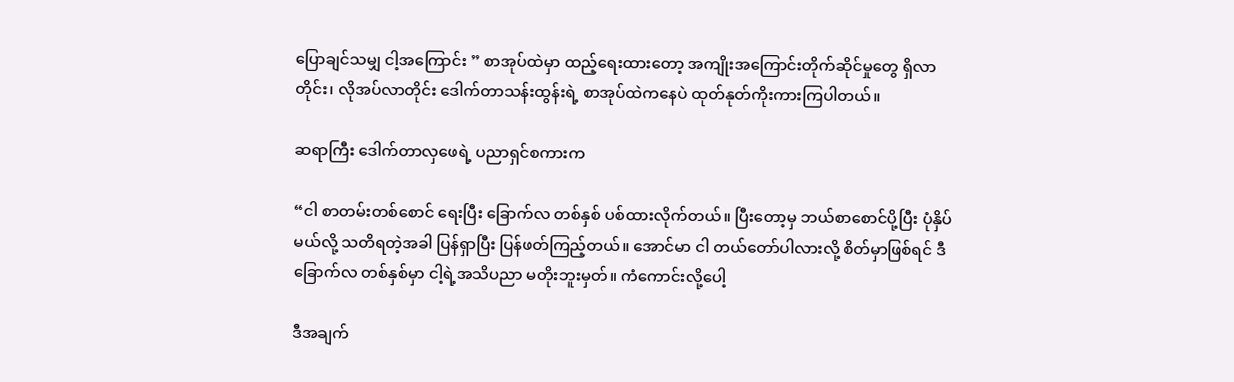ပြောချင်သမျှ ငါ့အကြောင်း ” စာအုပ်ထဲမှာ ထည့်ရေးထားတော့ ‌‌အကျိုး‌အကြောင်းတိုက်ဆိုင်မှုတွေ ရှိလာတိုင်း၊ လိုအပ်လာတိုင်း ဒေါက်တာသန်းထွန်းရဲ့ စာအုပ်ထဲကနေပဲ ထုတ်နုတ်ကိုးကားကြပါတယ်။

ဆရာကြီး ဒေါက်တာလှဖေရဲ့ ပညာရှင်စကားက

“ငါ စာတမ်းတစ်စောင် ရေးပြီး ခြောက်လ တစ်နှစ် ပစ်ထားလိုက်တယ်။ ပြီးတော့မှ ဘယ်စာစောင်ပို့ပြီး ပုံနှိပ်မယ်လို့ သတိရတဲ့အခါ ပြန်ရှာပြီး ပြန်ဖတ်ကြည့်တယ်။ အောင်မာ ငါ တယ်တော်ပါလားလို့ စိတ်မှာဖြစ်ရင် ဒီခြောက်လ တစ်နှစ်မှာ ငါ့ရဲ့အသိပညာ မတိုးဘူးမှတ်။ ကံကောင်းလို့‌ပေါ့

ဒီအချက်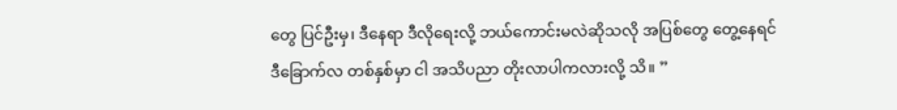တွေ ပြင်ဦးမှ၊ ဒီနေရာ ဒီလိုရေးလို့ ဘယ်ကောင်းမလဲဆိုသလို အပြစ်တွေ တွေ့နေရင် ဒီခြောက်လ တစ်နှစ်မှာ ငါ အသိပညာ တိုးလာပါကလားလို့ သိ။ ”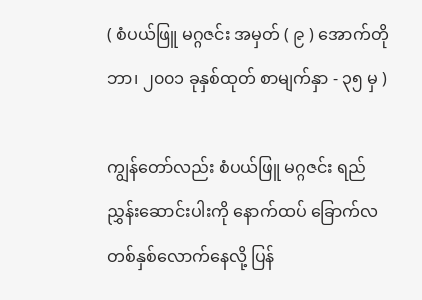( စံပယ်ဖြူ မဂ္ဂဇင်း အမှတ် ( ၉ ) အောက်တိုဘာ၊ ၂၀၀၁ ခုနှစ်ထုတ် စာမျက်နှာ - ၃၅ မှ )

ကျွန်တော်လည်း စံပယ်ဖြူ မဂ္ဂဇင်း ရည်ညွှန်းဆောင်းပါးကို နောက်ထပ် ခြောက်လ တစ်နှစ်လောက်နေလို့ ပြန်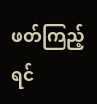ဖတ်ကြည့်ရင်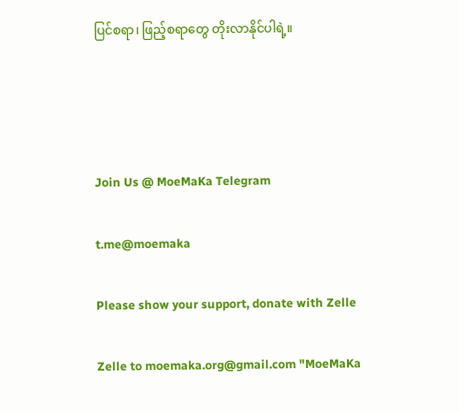ပြင်စရာ၊ ဖြည့်စရာတွေ တိုးလာနိုင်ပါရဲ့။




Join Us @ MoeMaKa Telegram

t.me@moemaka

Please show your support, donate with Zelle

Zelle to moemaka.org@gmail.com "MoeMaKa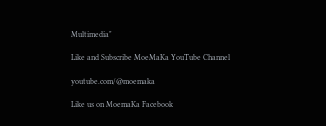Multimedia"

Like and Subscribe MoeMaKa YouTube Channel

youtube.com/@moemaka

Like us on MoemaKa Facebook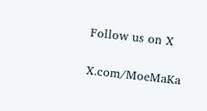Follow us on X

X.com/MoeMaKa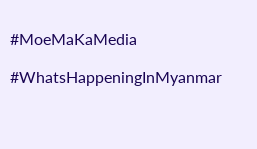#MoeMaKaMedia

#WhatsHappeningInMyanmar